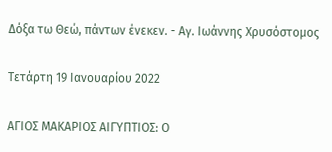Δόξα τω Θεώ, πάντων ένεκεν. - Αγ. Ιωάννης Χρυσόστομος

Τετάρτη 19 Ιανουαρίου 2022

ΑΓΙΟΣ ΜΑΚΑΡΙΟΣ ΑΙΓΥΠΤΙΟΣ: Ο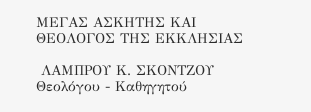ΜΕΓΑΣ ΑΣΚΗΤΗΣ ΚΑΙ ΘΕΟΛΟΓΟΣ ΤΗΣ ΕΚΚΛΗΣΙΑΣ

 ΛΑΜΠΡΟΥ Κ. ΣΚΟΝΤΖΟΥ Θεολόγου - Καθηγητού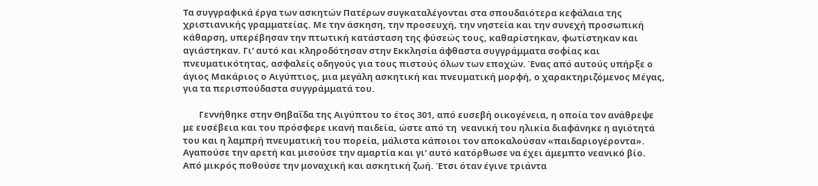Τα συγγραφικά έργα των ασκητών Πατέρων συγκαταλέγονται στα σπουδαιότερα κεφάλαια της χριστιανικής γραμματείας. Με την άσκηση, την προσευχή, την νηστεία και την συνεχή προσωπική κάθαρση, υπερέβησαν την πτωτική κατάσταση της φύσεώς τους, καθαρίστηκαν, φωτίστηκαν και αγιάστηκαν. Γι’ αυτό και κληροδότησαν στην Εκκλησία άφθαστα συγγράμματα σοφίας και πνευματικότητας, ασφαλείς οδηγούς για τους πιστούς όλων των εποχών. Ένας από αυτούς υπήρξε ο άγιος Μακάριος ο Αιγύπτιος, μια μεγάλη ασκητική και πνευματική μορφή, ο χαρακτηριζόμενος Μέγας, για τα περισπούδαστα συγγράμματά του.

        Γεννήθηκε στην Θηβαΐδα της Αιγύπτου το έτος 301, από ευσεβή οικογένεια, η οποία τον ανάθρεψε με ευσέβεια και του πρόσφερε ικανή παιδεία, ώστε από τη  νεανική του ηλικία διαφάνηκε η αγιότητά του και η λαμπρή πνευματική του πορεία, μάλιστα κάποιοι τον αποκαλούσαν «παιδαριογέροντα». Αγαπούσε την αρετή και μισούσε την αμαρτία και γι’ αυτό κατόρθωσε να έχει άμεμπτο νεανικό βίο. Από μικρός ποθούσε την μοναχική και ασκητική ζωή. Έτσι όταν έγινε τριάντα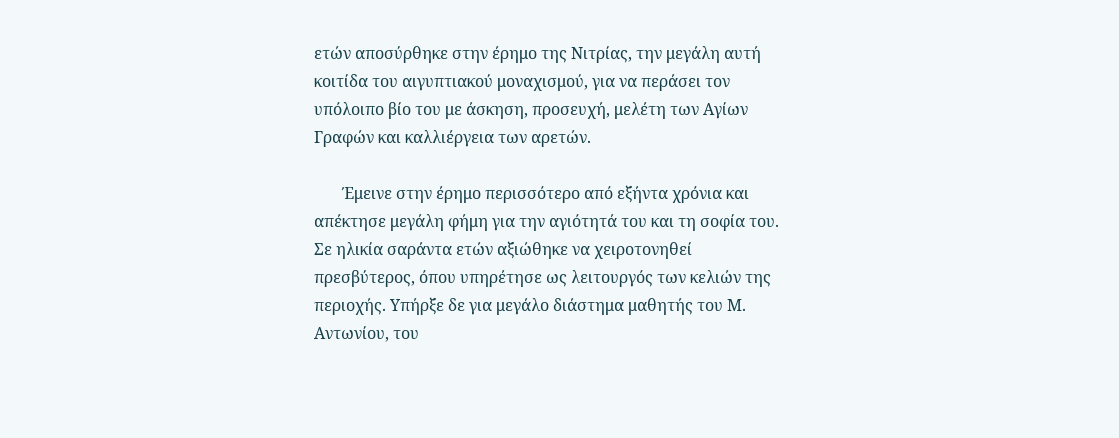ετών αποσύρθηκε στην έρημο της Νιτρίας, την μεγάλη αυτή κοιτίδα του αιγυπτιακού μοναχισμού, για να περάσει τον υπόλοιπο βίο του με άσκηση, προσευχή, μελέτη των Αγίων Γραφών και καλλιέργεια των αρετών.

       Έμεινε στην έρημο περισσότερο από εξήντα χρόνια και απέκτησε μεγάλη φήμη για την αγιότητά του και τη σοφία του. Σε ηλικία σαράντα ετών αξιώθηκε να χειροτονηθεί πρεσβύτερος, όπου υπηρέτησε ως λειτουργός των κελιών της περιοχής. Υπήρξε δε για μεγάλο διάστημα μαθητής του Μ. Αντωνίου, του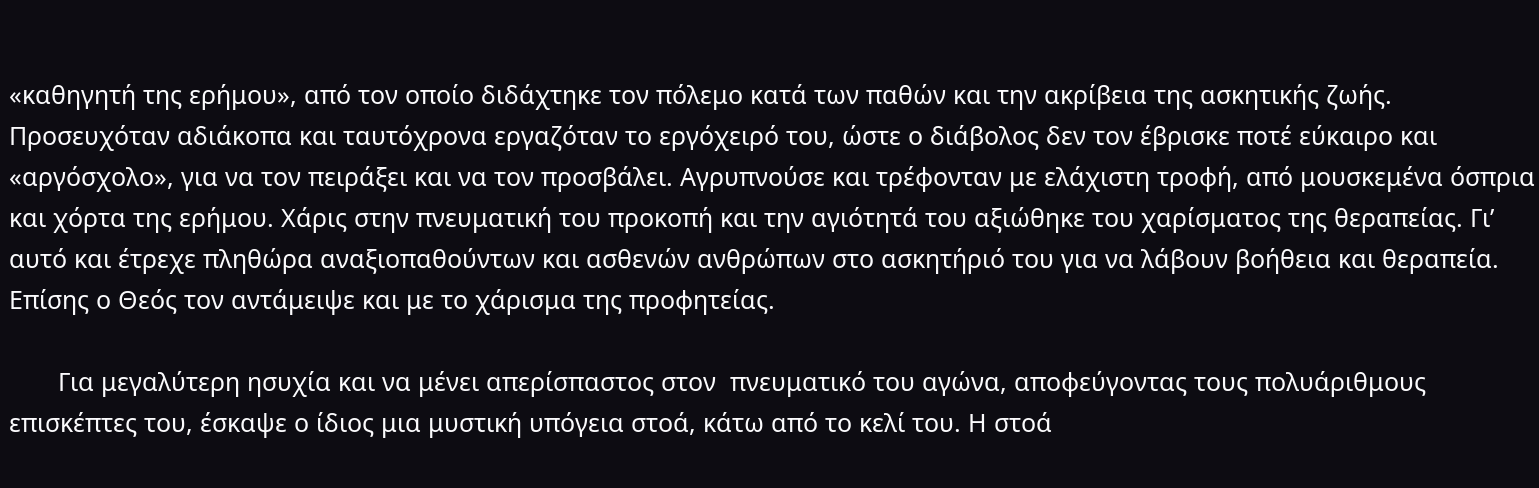«καθηγητή της ερήμου», από τον οποίο διδάχτηκε τον πόλεμο κατά των παθών και την ακρίβεια της ασκητικής ζωής. Προσευχόταν αδιάκοπα και ταυτόχρονα εργαζόταν το εργόχειρό του, ώστε ο διάβολος δεν τον έβρισκε ποτέ εύκαιρο και «αργόσχολο», για να τον πειράξει και να τον προσβάλει. Αγρυπνούσε και τρέφονταν με ελάχιστη τροφή, από μουσκεμένα όσπρια και χόρτα της ερήμου. Χάρις στην πνευματική του προκοπή και την αγιότητά του αξιώθηκε του χαρίσματος της θεραπείας. Γι’ αυτό και έτρεχε πληθώρα αναξιοπαθούντων και ασθενών ανθρώπων στο ασκητήριό του για να λάβουν βοήθεια και θεραπεία. Επίσης ο Θεός τον αντάμειψε και με το χάρισμα της προφητείας.

       Για μεγαλύτερη ησυχία και να μένει απερίσπαστος στον  πνευματικό του αγώνα, αποφεύγοντας τους πολυάριθμους επισκέπτες του, έσκαψε ο ίδιος μια μυστική υπόγεια στοά, κάτω από το κελί του. Η στοά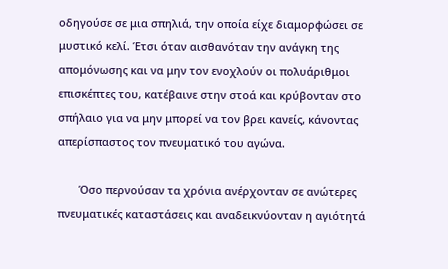οδηγούσε σε μια σπηλιά, την οποία είχε διαμορφώσει σε μυστικό κελί. Έτσι όταν αισθανόταν την ανάγκη της απομόνωσης και να μην τον ενοχλούν οι πολυάριθμοι επισκέπτες του, κατέβαινε στην στοά και κρύβονταν στο σπήλαιο για να μην μπορεί να τον βρει κανείς, κάνοντας απερίσπαστος τον πνευματικό του αγώνα.

       Όσο περνούσαν τα χρόνια ανέρχονταν σε ανώτερες πνευματικές καταστάσεις και αναδεικνύονταν η αγιότητά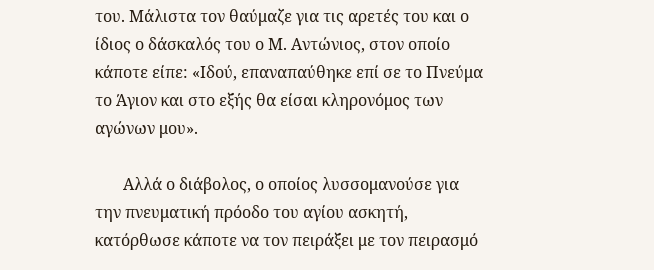του. Μάλιστα τον θαύμαζε για τις αρετές του και ο ίδιος ο δάσκαλός του ο Μ. Αντώνιος, στον οποίο κάποτε είπε: «Ιδού, επαναπαύθηκε επί σε το Πνεύμα το Άγιον και στο εξής θα είσαι κληρονόμος των αγώνων μου».

       Αλλά ο διάβολος, ο οποίος λυσσομανούσε για την πνευματική πρόοδο του αγίου ασκητή, κατόρθωσε κάποτε να τον πειράξει με τον πειρασμό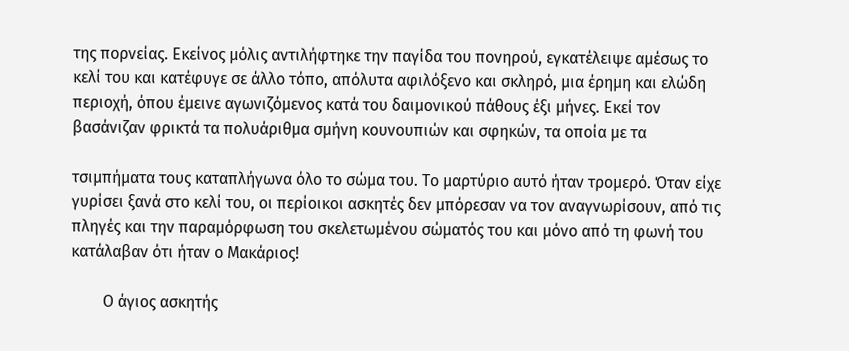της πορνείας. Εκείνος μόλις αντιλήφτηκε την παγίδα του πονηρού, εγκατέλειψε αμέσως το κελί του και κατέφυγε σε άλλο τόπο, απόλυτα αφιλόξενο και σκληρό, μια έρημη και ελώδη περιοχή, όπου έμεινε αγωνιζόμενος κατά του δαιμονικού πάθους έξι μήνες. Εκεί τον βασάνιζαν φρικτά τα πολυάριθμα σμήνη κουνουπιών και σφηκών, τα οποία με τα

τσιμπήματα τους καταπλήγωνα όλο το σώμα του. Το μαρτύριο αυτό ήταν τρομερό. Όταν είχε γυρίσει ξανά στο κελί του, οι περίοικοι ασκητές δεν μπόρεσαν να τον αναγνωρίσουν, από τις πληγές και την παραμόρφωση του σκελετωμένου σώματός του και μόνο από τη φωνή του κατάλαβαν ότι ήταν ο Μακάριος!

        Ο άγιος ασκητής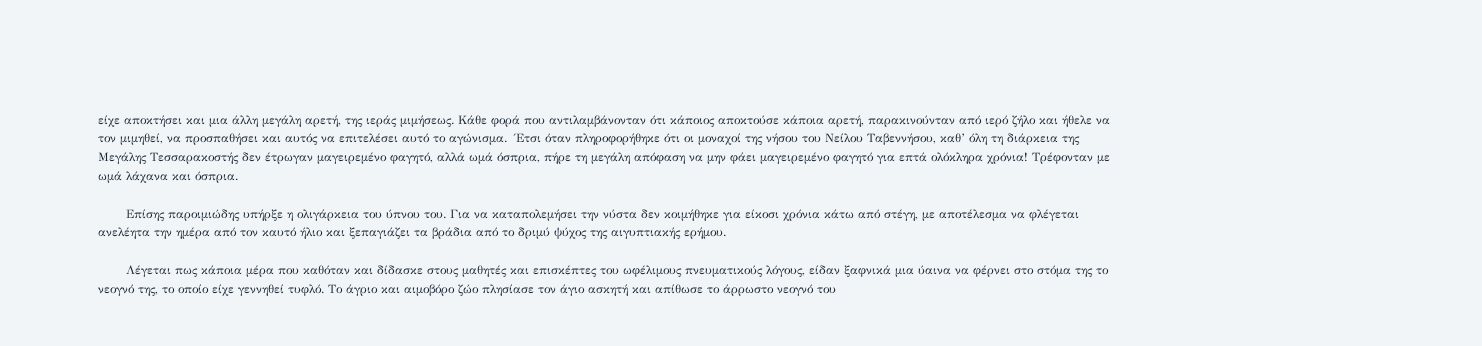είχε αποκτήσει και μια άλλη μεγάλη αρετή, της ιεράς μιμήσεως. Κάθε φορά που αντιλαμβάνονταν ότι κάποιος αποκτούσε κάποια αρετή, παρακινούνταν από ιερό ζήλο και ήθελε να τον μιμηθεί, να προσπαθήσει και αυτός να επιτελέσει αυτό το αγώνισμα.  Έτσι όταν πληροφορήθηκε ότι οι μοναχοί της νήσου του Νείλου Ταβεννήσου, καθ’ όλη τη διάρκεια της Μεγάλης Τεσσαρακοστής δεν έτρωγαν μαγειρεμένο φαγητό, αλλά ωμά όσπρια, πήρε τη μεγάλη απόφαση να μην φάει μαγειρεμένο φαγητό για επτά ολόκληρα χρόνια! Τρέφονταν με ωμά λάχανα και όσπρια.

       Επίσης παροιμιώδης υπήρξε η ολιγάρκεια του ύπνου του. Για να καταπολεμήσει την νύστα δεν κοιμήθηκε για είκοσι χρόνια κάτω από στέγη, με αποτέλεσμα να φλέγεται ανελέητα την ημέρα από τον καυτό ήλιο και ξεπαγιάζει τα βράδια από το δριμύ ψύχος της αιγυπτιακής ερήμου.

       Λέγεται πως κάποια μέρα που καθόταν και δίδασκε στους μαθητές και επισκέπτες του ωφέλιμους πνευματικούς λόγους, είδαν ξαφνικά μια ύαινα να φέρνει στο στόμα της το νεογνό της, το οποίο είχε γεννηθεί τυφλό. Το άγριο και αιμοβόρο ζώο πλησίασε τον άγιο ασκητή και απίθωσε το άρρωστο νεογνό του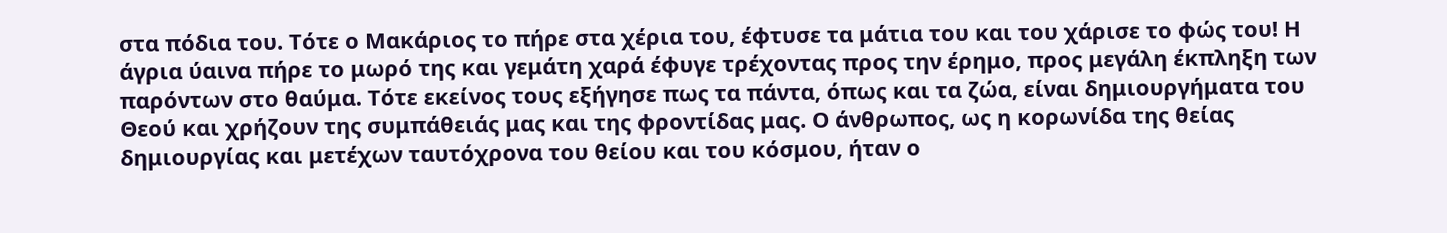στα πόδια του. Τότε ο Μακάριος το πήρε στα χέρια του, έφτυσε τα μάτια του και του χάρισε το φώς του! Η άγρια ύαινα πήρε το μωρό της και γεμάτη χαρά έφυγε τρέχοντας προς την έρημο, προς μεγάλη έκπληξη των παρόντων στο θαύμα. Τότε εκείνος τους εξήγησε πως τα πάντα, όπως και τα ζώα, είναι δημιουργήματα του Θεού και χρήζουν της συμπάθειάς μας και της φροντίδας μας. Ο άνθρωπος, ως η κορωνίδα της θείας δημιουργίας και μετέχων ταυτόχρονα του θείου και του κόσμου, ήταν ο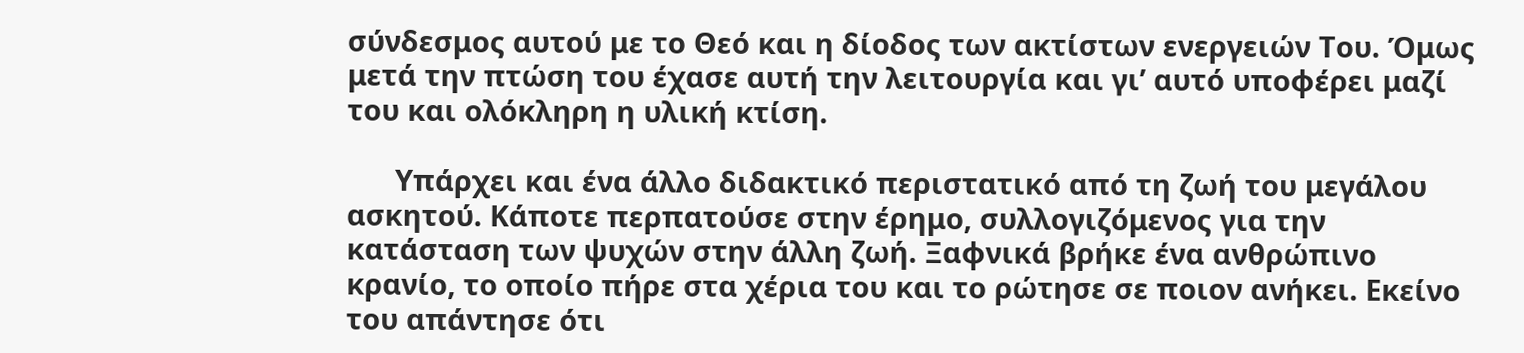σύνδεσμος αυτού με το Θεό και η δίοδος των ακτίστων ενεργειών Του. Όμως μετά την πτώση του έχασε αυτή την λειτουργία και γι’ αυτό υποφέρει μαζί του και ολόκληρη η υλική κτίση.

      Υπάρχει και ένα άλλο διδακτικό περιστατικό από τη ζωή του μεγάλου ασκητού. Κάποτε περπατούσε στην έρημο, συλλογιζόμενος για την κατάσταση των ψυχών στην άλλη ζωή. Ξαφνικά βρήκε ένα ανθρώπινο κρανίο, το οποίο πήρε στα χέρια του και το ρώτησε σε ποιον ανήκει. Εκείνο του απάντησε ότι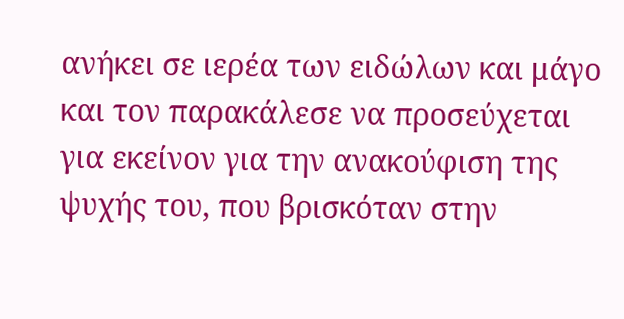ανήκει σε ιερέα των ειδώλων και μάγο και τον παρακάλεσε να προσεύχεται για εκείνον για την ανακούφιση της ψυχής του, που βρισκόταν στην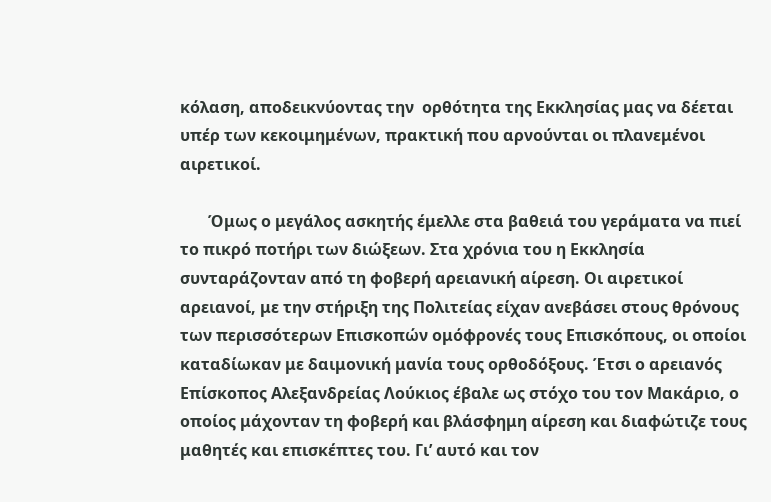κόλαση, αποδεικνύοντας την  ορθότητα της Εκκλησίας μας να δέεται υπέρ των κεκοιμημένων, πρακτική που αρνούνται οι πλανεμένοι αιρετικοί.

       Όμως ο μεγάλος ασκητής έμελλε στα βαθειά του γεράματα να πιεί το πικρό ποτήρι των διώξεων. Στα χρόνια του η Εκκλησία συνταράζονταν από τη φοβερή αρειανική αίρεση. Οι αιρετικοί αρειανοί, με την στήριξη της Πολιτείας είχαν ανεβάσει στους θρόνους των περισσότερων Επισκοπών ομόφρονές τους Επισκόπους, οι οποίοι καταδίωκαν με δαιμονική μανία τους ορθοδόξους. Έτσι ο αρειανός Επίσκοπος Αλεξανδρείας Λούκιος έβαλε ως στόχο του τον Μακάριο, ο οποίος μάχονταν τη φοβερή και βλάσφημη αίρεση και διαφώτιζε τους μαθητές και επισκέπτες του. Γι’ αυτό και τον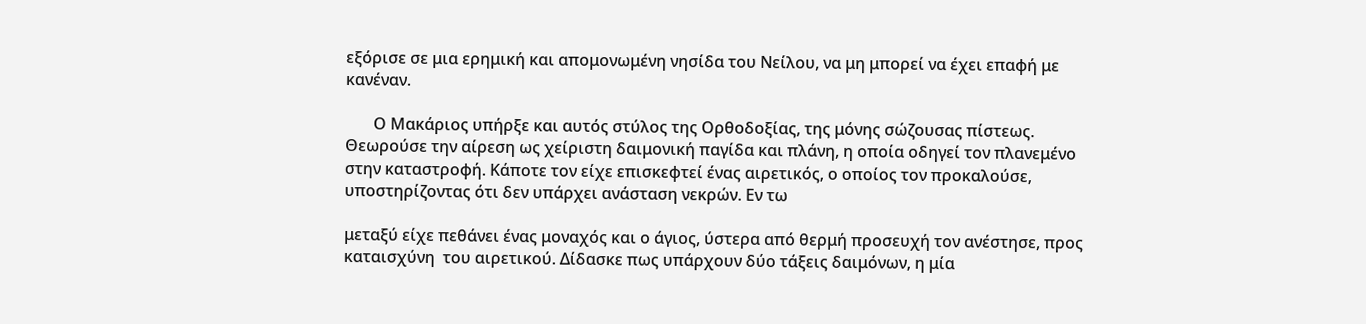εξόρισε σε μια ερημική και απομονωμένη νησίδα του Νείλου, να μη μπορεί να έχει επαφή με κανέναν.

       Ο Μακάριος υπήρξε και αυτός στύλος της Ορθοδοξίας, της μόνης σώζουσας πίστεως. Θεωρούσε την αίρεση ως χείριστη δαιμονική παγίδα και πλάνη, η οποία οδηγεί τον πλανεμένο στην καταστροφή. Κάποτε τον είχε επισκεφτεί ένας αιρετικός, ο οποίος τον προκαλούσε, υποστηρίζοντας ότι δεν υπάρχει ανάσταση νεκρών. Εν τω

μεταξύ είχε πεθάνει ένας μοναχός και ο άγιος, ύστερα από θερμή προσευχή τον ανέστησε, προς καταισχύνη  του αιρετικού. Δίδασκε πως υπάρχουν δύο τάξεις δαιμόνων, η μία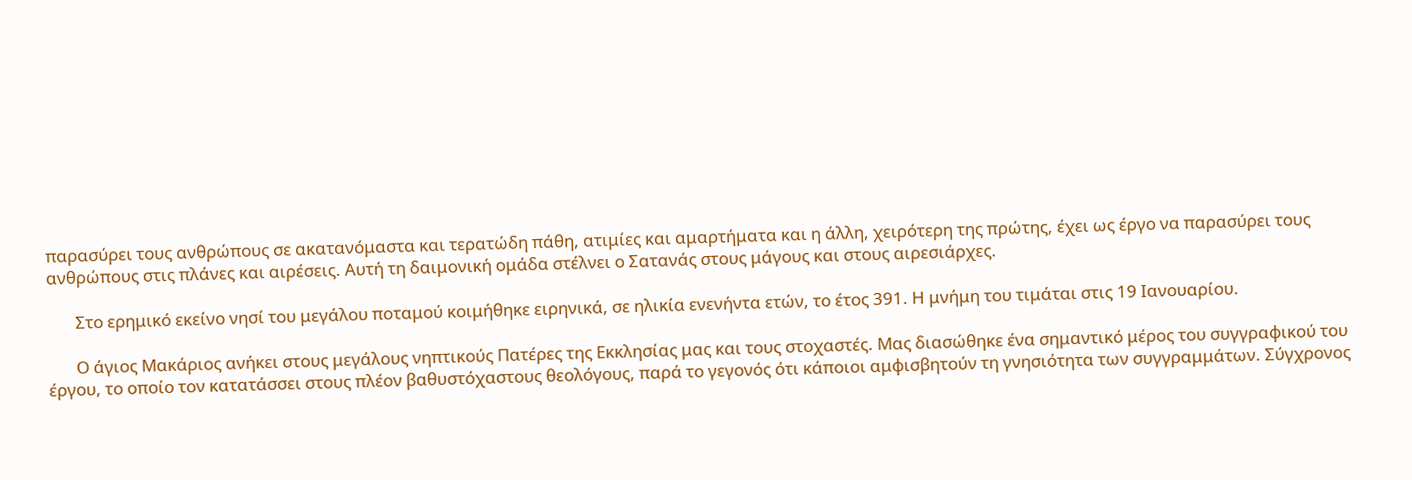παρασύρει τους ανθρώπους σε ακατανόμαστα και τερατώδη πάθη, ατιμίες και αμαρτήματα και η άλλη, χειρότερη της πρώτης, έχει ως έργο να παρασύρει τους ανθρώπους στις πλάνες και αιρέσεις. Αυτή τη δαιμονική ομάδα στέλνει ο Σατανάς στους μάγους και στους αιρεσιάρχες.

       Στο ερημικό εκείνο νησί του μεγάλου ποταμού κοιμήθηκε ειρηνικά, σε ηλικία ενενήντα ετών, το έτος 391. Η μνήμη του τιμάται στις 19 Ιανουαρίου.

       Ο άγιος Μακάριος ανήκει στους μεγάλους νηπτικούς Πατέρες της Εκκλησίας μας και τους στοχαστές. Μας διασώθηκε ένα σημαντικό μέρος του συγγραφικού του έργου, το οποίο τον κατατάσσει στους πλέον βαθυστόχαστους θεολόγους, παρά το γεγονός ότι κάποιοι αμφισβητούν τη γνησιότητα των συγγραμμάτων. Σύγχρονος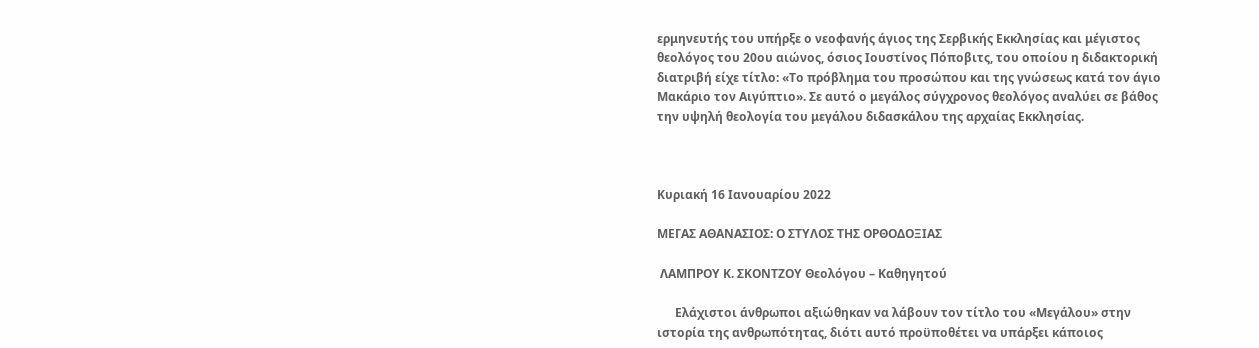ερμηνευτής του υπήρξε ο νεοφανής άγιος της Σερβικής Εκκλησίας και μέγιστος θεολόγος του 20ου αιώνος, όσιος Ιουστίνος Πόποβιτς, του οποίου η διδακτορική διατριβή είχε τίτλο: «Το πρόβλημα του προσώπου και της γνώσεως κατά τον άγιο Μακάριο τον Αιγύπτιο». Σε αυτό ο μεγάλος σύγχρονος θεολόγος αναλύει σε βάθος την υψηλή θεολογία του μεγάλου διδασκάλου της αρχαίας Εκκλησίας.



Κυριακή 16 Ιανουαρίου 2022

ΜΕΓΑΣ ΑΘΑΝΑΣΙΟΣ: Ο ΣΤΥΛΟΣ ΤΗΣ ΟΡΘΟΔΟΞΙΑΣ

 ΛΑΜΠΡΟΥ Κ. ΣΚΟΝΤΖΟΥ Θεολόγου – Καθηγητού

      Ελάχιστοι άνθρωποι αξιώθηκαν να λάβουν τον τίτλο του «Μεγάλου» στην ιστορία της ανθρωπότητας, διότι αυτό προϋποθέτει να υπάρξει κάποιος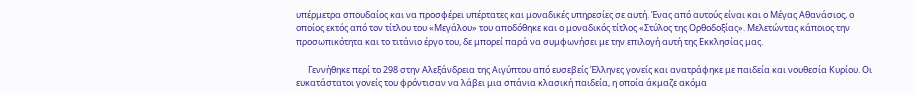υπέρμετρα σπουδαίος και να προσφέρει υπέρτατες και μοναδικές υπηρεσίες σε αυτή. Ένας από αυτούς είναι και ο Μέγας Αθανάσιος, ο οποίος εκτός από τον τίτλου του «Μεγάλου» του αποδόθηκε και ο μοναδικός τίτλος «Στύλος της Ορθοδοξίας». Μελετώντας κάποιος την προσωπικότητα και το τιτάνιο έργο του, δε μπορεί παρά να συμφωνήσει με την επιλογή αυτή της Εκκλησίας μας.

      Γεννήθηκε περί το 298 στην Αλεξάνδρεια της Αιγύπτου από ευσεβείς Έλληνες γονείς και ανατράφηκε με παιδεία και νουθεσία Κυρίου. Οι ευκατάστατοι γονείς του φρόντισαν να λάβει μια σπάνια κλασική παιδεία, η οποία άκμαζε ακόμα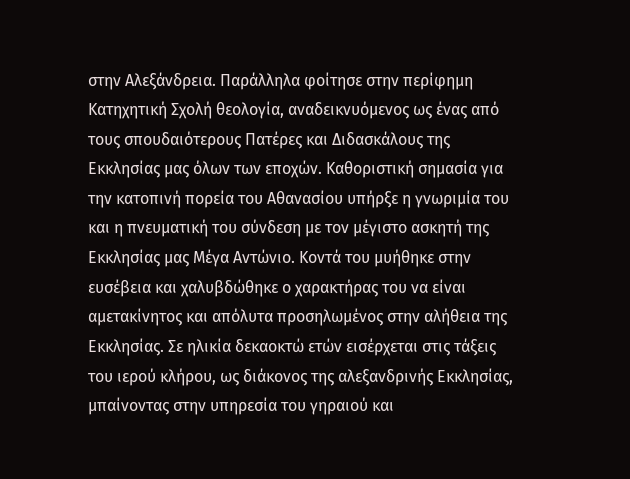στην Αλεξάνδρεια. Παράλληλα φοίτησε στην περίφημη Κατηχητική Σχολή θεολογία, αναδεικνυόμενος ως ένας από τους σπουδαιότερους Πατέρες και Διδασκάλους της Εκκλησίας μας όλων των εποχών. Καθοριστική σημασία για την κατοπινή πορεία του Αθανασίου υπήρξε η γνωριμία του και η πνευματική του σύνδεση με τον μέγιστο ασκητή της Εκκλησίας μας Μέγα Αντώνιο. Κοντά του μυήθηκε στην ευσέβεια και χαλυβδώθηκε ο χαρακτήρας του να είναι αμετακίνητος και απόλυτα προσηλωμένος στην αλήθεια της Εκκλησίας. Σε ηλικία δεκαοκτώ ετών εισέρχεται στις τάξεις του ιερού κλήρου, ως διάκονος της αλεξανδρινής Εκκλησίας, μπαίνοντας στην υπηρεσία του γηραιού και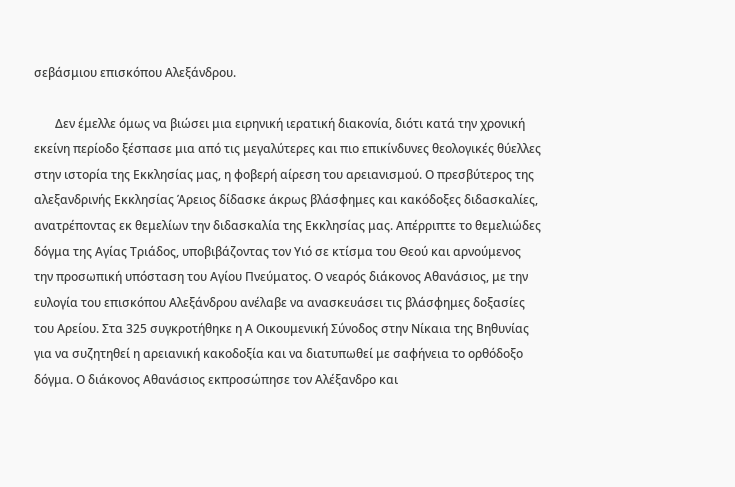σεβάσμιου επισκόπου Αλεξάνδρου.

       Δεν έμελλε όμως να βιώσει μια ειρηνική ιερατική διακονία, διότι κατά την χρονική εκείνη περίοδο ξέσπασε μια από τις μεγαλύτερες και πιο επικίνδυνες θεολογικές θύελλες στην ιστορία της Εκκλησίας μας, η φοβερή αίρεση του αρειανισμού. Ο πρεσβύτερος της αλεξανδρινής Εκκλησίας Άρειος δίδασκε άκρως βλάσφημες και κακόδοξες διδασκαλίες, ανατρέποντας εκ θεμελίων την διδασκαλία της Εκκλησίας μας. Απέρριπτε το θεμελιώδες δόγμα της Αγίας Τριάδος, υποβιβάζοντας τον Υιό σε κτίσμα του Θεού και αρνούμενος την προσωπική υπόσταση του Αγίου Πνεύματος. Ο νεαρός διάκονος Αθανάσιος, με την ευλογία του επισκόπου Αλεξάνδρου ανέλαβε να ανασκευάσει τις βλάσφημες δοξασίες του Αρείου. Στα 325 συγκροτήθηκε η Α Οικουμενική Σύνοδος στην Νίκαια της Βηθυνίας για να συζητηθεί η αρειανική κακοδοξία και να διατυπωθεί με σαφήνεια το ορθόδοξο δόγμα. Ο διάκονος Αθανάσιος εκπροσώπησε τον Αλέξανδρο και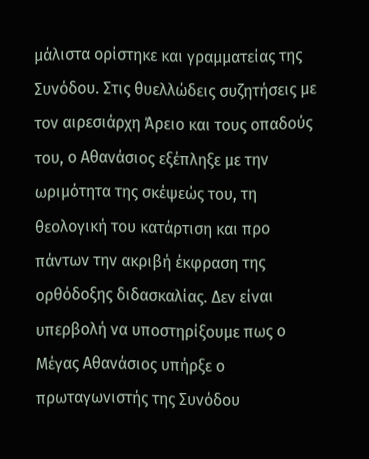μάλιστα ορίστηκε και γραμματείας της Συνόδου. Στις θυελλώδεις συζητήσεις με τον αιρεσιάρχη Άρειο και τους οπαδούς του, ο Αθανάσιος εξέπληξε με την ωριμότητα της σκέψεώς του, τη θεολογική του κατάρτιση και προ πάντων την ακριβή έκφραση της ορθόδοξης διδασκαλίας. Δεν είναι υπερβολή να υποστηρίξουμε πως ο Μέγας Αθανάσιος υπήρξε ο πρωταγωνιστής της Συνόδου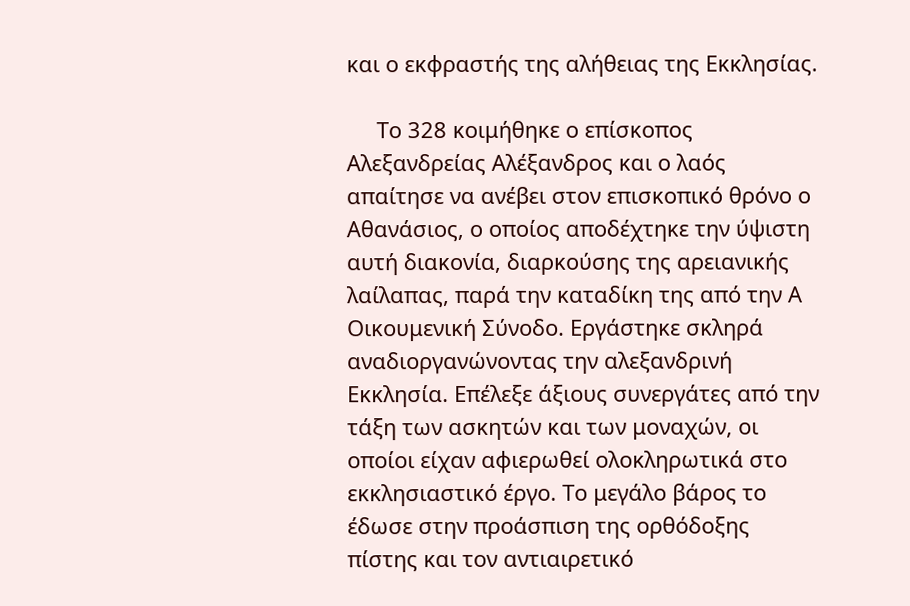και ο εκφραστής της αλήθειας της Εκκλησίας.

     Το 328 κοιμήθηκε ο επίσκοπος Αλεξανδρείας Αλέξανδρος και ο λαός απαίτησε να ανέβει στον επισκοπικό θρόνο ο Αθανάσιος, ο οποίος αποδέχτηκε την ύψιστη αυτή διακονία, διαρκούσης της αρειανικής λαίλαπας, παρά την καταδίκη της από την Α Οικουμενική Σύνοδο. Εργάστηκε σκληρά αναδιοργανώνοντας την αλεξανδρινή Εκκλησία. Επέλεξε άξιους συνεργάτες από την τάξη των ασκητών και των μοναχών, οι οποίοι είχαν αφιερωθεί ολοκληρωτικά στο εκκλησιαστικό έργο. Το μεγάλο βάρος το έδωσε στην προάσπιση της ορθόδοξης πίστης και τον αντιαιρετικό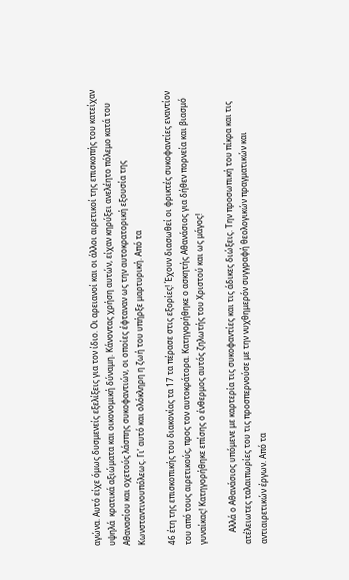αγώνα. Αυτό είχε όμως δυσμενείς εξελίξεις για τον ίδιο. Οι αρειανοί και οι άλλοι αιρετικοί της επισκοπής του κατείχαν υψηλά  κρατικά αξιώματα και οικονομική δύναμη. Κάνοντας χρήση αυτών, είχαν κηρύξει ανελέητο πόλεμο κατά του Αθανασίου και οχετούς λάσπης συκοφαντιών, οι οποίες έφταναν ως την αυτοκρατορική εξουσία της Κωνσταντινουπόλεως. Γι’ αυτό και ολόκληρη η ζωή του υπήρξε μαρτυρική. Από τα

46 έτη της επισκοπικής του διακονίας τα 17 τα πέρασε στις εξορίες! Έχουν διασωθεί οι φρικτές συκοφαντίες εναντίον του από τους αιρετικούς, προς τον αυτοκράτορα. Κατηγορήθηκε ο ασκητής Αθανάσιος για δήθεν πορνεία και βιασμό γυναίκας! Κατηγορήθηκε επίσης ο ένθερμος αυτός ζηλωτής του Χριστού και ως μάγος!

      Αλλά ο Αθανάσιος υπόμενε με καρτερία τις συκοφαντίες και τις άδικες διώξεις. Την προσωπική του πίκρα και τις ατέλειωτες ταλαιπωρίες του τις προσπερνούσε με την νυχθημερόν συγγραφή θεολογικών πραγματικών και αντιαιρετικών έργων. Από τα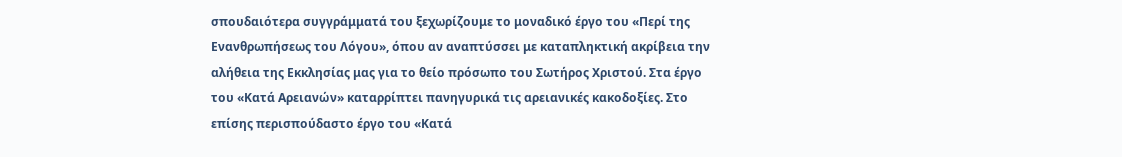σπουδαιότερα συγγράμματά του ξεχωρίζουμε το μοναδικό έργο του «Περί της Ενανθρωπήσεως του Λόγου», όπου αν αναπτύσσει με καταπληκτική ακρίβεια την αλήθεια της Εκκλησίας μας για το θείο πρόσωπο του Σωτήρος Χριστού. Στα έργο του «Κατά Αρειανών» καταρρίπτει πανηγυρικά τις αρειανικές κακοδοξίες. Στο επίσης περισπούδαστο έργο του «Κατά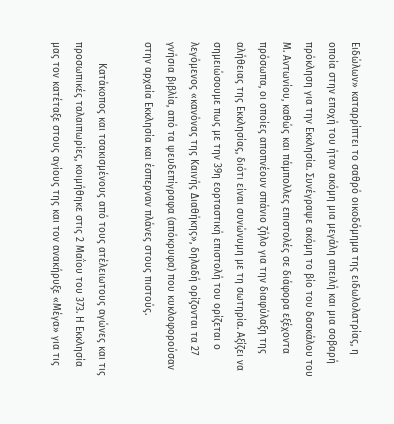Ειδώλων» καταρρίπτει το σαθρό οικοδόμημα της ειδωλολατρίας, η οποία στην εποχή του ήταν ακόμη μια μεγάλη απειλή και μια σοβαρή πρόκληση για την Εκκλησία. Συνέγραψε ακόμη το βίο του δασκάλου του Μ. Αντωνίου, καθώς και πάμπολλες επιστολές σε διάφορα εξέχοντα πρόσωπα, οι οποίες αποπνέουν σπάνιο ζήλο για την διαφύλαξη της αλήθειας της Εκκλησίας, διότι είναι συνώνυμη με τη σωτηρία. Αξίζει να σημειώσουμε πως με την 39η εορταστική επιστολή του ορίζεται ο λεγόμενος «κανόνας της Καινής Διαθήκης», δηλαδή ορίζονται τα 27 γνήσια βιβλία, από τα ψευδεπίγραφα (απόκρυφα) που κυκλοφορούσαν στην αρχαία Εκκλησία και έσπερναν πλάνες στους πιστούς.

       Κατάκοπος και τσακισμένους από τους ατέλειωτους αγώνες και τις προσωπικές ταλαιπωρίες, κοιμήθηκε στις 2 Μαΐου του 373. Η Εκκλησία μας τον κατέταξε στους αγίους της και τον ανακήρυξε «Μέγα» για τις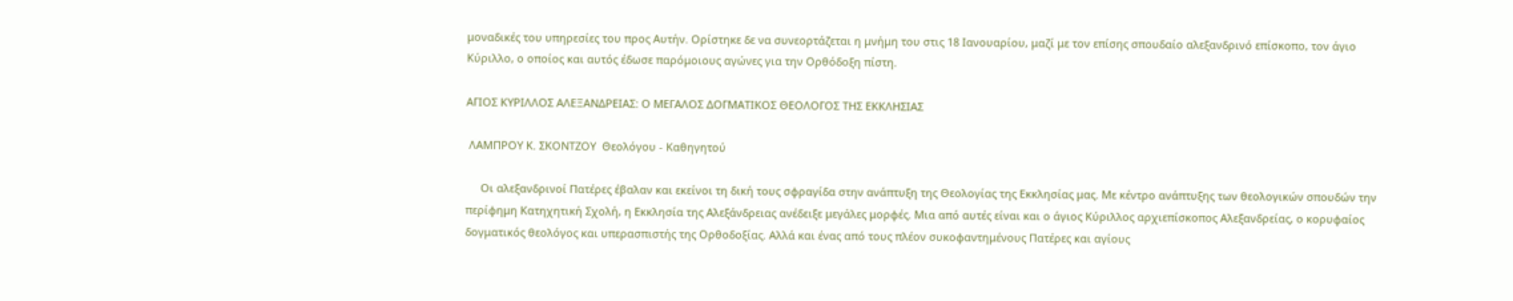μοναδικές του υπηρεσίες του προς Αυτήν. Ορίστηκε δε να συνεορτάζεται η μνήμη του στις 18 Ιανουαρίου, μαζί με τον επίσης σπουδαίο αλεξανδρινό επίσκοπο, τον άγιο Κύριλλο, ο οποίος και αυτός έδωσε παρόμοιους αγώνες για την Ορθόδοξη πίστη.

ΑΓΙΟΣ ΚΥΡΙΛΛΟΣ ΑΛΕΞΑΝΔΡΕΙΑΣ: Ο ΜΕΓΑΛΟΣ ΔΟΓΜΑΤΙΚΟΣ ΘΕΟΛΟΓΟΣ ΤΗΣ ΕΚΚΛΗΣΙΑΣ

 ΛΑΜΠΡΟΥ Κ. ΣΚΟΝΤΖΟΥ  Θεολόγου - Καθηγητού

     Οι αλεξανδρινοί Πατέρες έβαλαν και εκείνοι τη δική τους σφραγίδα στην ανάπτυξη της Θεολογίας της Εκκλησίας μας. Με κέντρο ανάπτυξης των θεολογικών σπουδών την περίφημη Κατηχητική Σχολή, η Εκκλησία της Αλεξάνδρειας ανέδειξε μεγάλες μορφές. Μια από αυτές είναι και ο άγιος Κύριλλος αρχιεπίσκοπος Αλεξανδρείας, ο κορυφαίος δογματικός θεολόγος και υπερασπιστής της Ορθοδοξίας. Αλλά και ένας από τους πλέον συκοφαντημένους Πατέρες και αγίους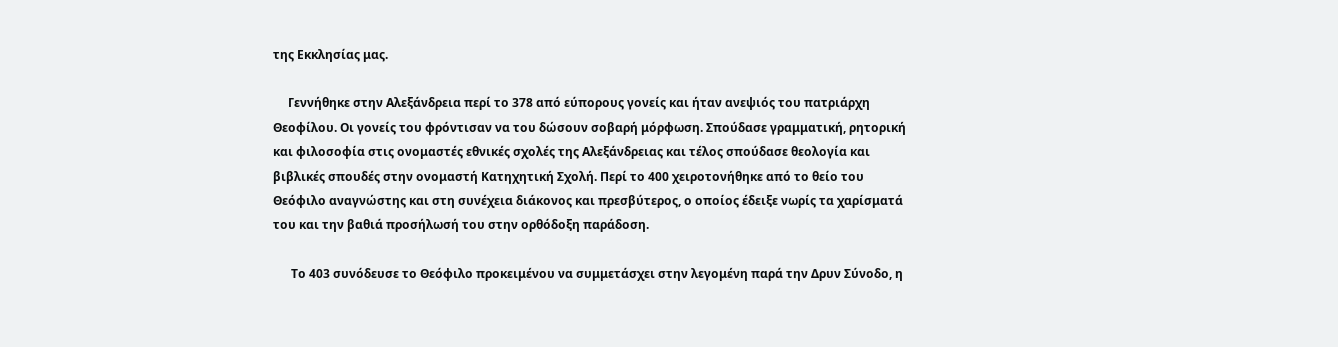της Εκκλησίας μας.

     Γεννήθηκε στην Αλεξάνδρεια περί το 378 από εύπορους γονείς και ήταν ανεψιός του πατριάρχη Θεοφίλου. Οι γονείς του φρόντισαν να του δώσουν σοβαρή μόρφωση. Σπούδασε γραμματική, ρητορική και φιλοσοφία στις ονομαστές εθνικές σχολές της Αλεξάνδρειας και τέλος σπούδασε θεολογία και βιβλικές σπουδές στην ονομαστή Κατηχητική Σχολή. Περί το 400 χειροτονήθηκε από το θείο του Θεόφιλο αναγνώστης και στη συνέχεια διάκονος και πρεσβύτερος, ο οποίος έδειξε νωρίς τα χαρίσματά του και την βαθιά προσήλωσή του στην ορθόδοξη παράδοση.

      Το 403 συνόδευσε το Θεόφιλο προκειμένου να συμμετάσχει στην λεγομένη παρά την Δρυν Σύνοδο, η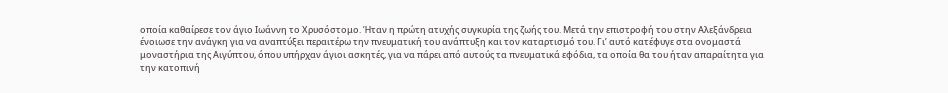οποία καθαίρεσε τον άγιο Ιωάννη το Χρυσόστομο. Ήταν η πρώτη ατυχής συγκυρία της ζωής του. Μετά την επιστροφή του στην Αλεξάνδρεια ένοιωσε την ανάγκη για να αναπτύξει περαιτέρω την πνευματική του ανάπτυξη και τον καταρτισμό του. Γι’ αυτό κατέφυγε στα ονομαστά μοναστήρια της Αιγύπτου, όπου υπήρχαν άγιοι ασκητές, για να πάρει από αυτούς τα πνευματικά εφόδια, τα οποία θα του ήταν απαραίτητα για την κατοπινή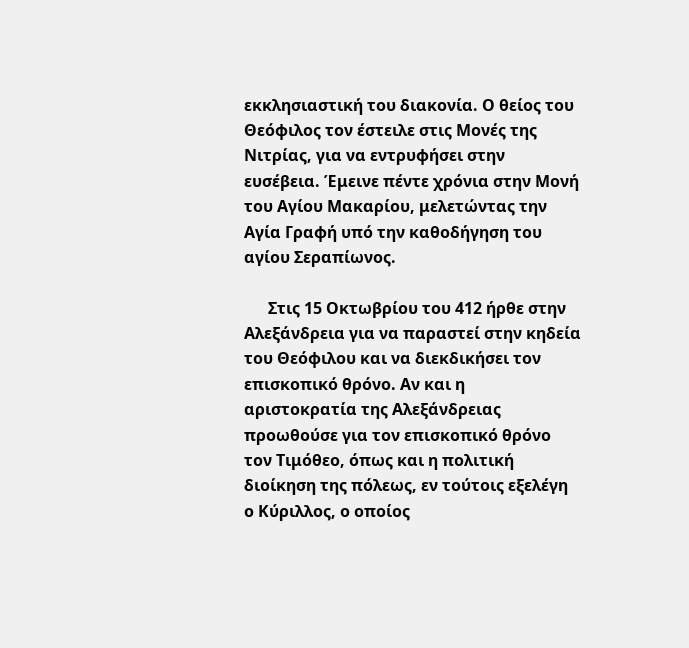εκκλησιαστική του διακονία. Ο θείος του Θεόφιλος τον έστειλε στις Μονές της Νιτρίας, για να εντρυφήσει στην ευσέβεια. Έμεινε πέντε χρόνια στην Μονή του Αγίου Μακαρίου, μελετώντας την Αγία Γραφή υπό την καθοδήγηση του αγίου Σεραπίωνος.

      Στις 15 Οκτωβρίου του 412 ήρθε στην Αλεξάνδρεια για να παραστεί στην κηδεία του Θεόφιλου και να διεκδικήσει τον επισκοπικό θρόνο. Αν και η αριστοκρατία της Αλεξάνδρειας προωθούσε για τον επισκοπικό θρόνο τον Τιμόθεο, όπως και η πολιτική διοίκηση της πόλεως, εν τούτοις εξελέγη ο Κύριλλος, ο οποίος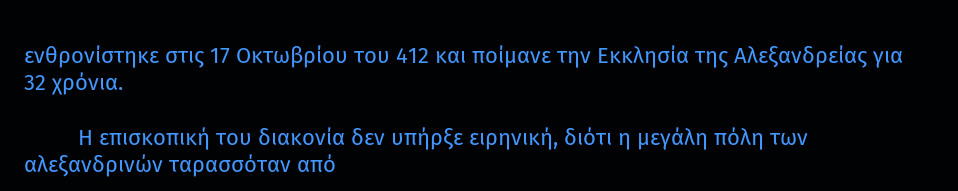ενθρονίστηκε στις 17 Οκτωβρίου του 412 και ποίμανε την Εκκλησία της Αλεξανδρείας για 32 χρόνια.

         Η επισκοπική του διακονία δεν υπήρξε ειρηνική, διότι η μεγάλη πόλη των αλεξανδρινών ταρασσόταν από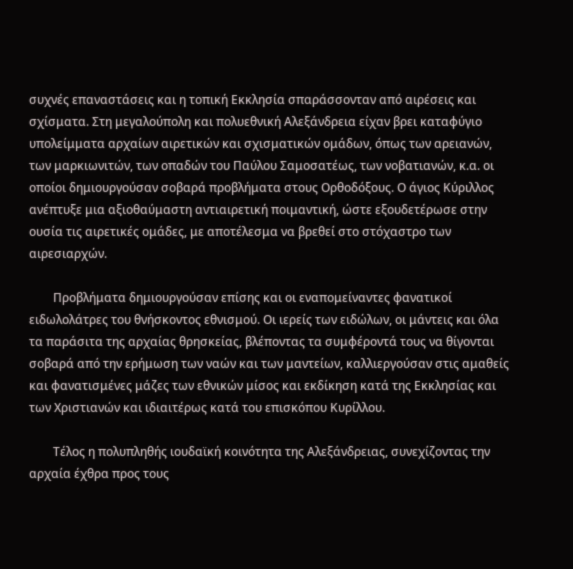συχνές επαναστάσεις και η τοπική Εκκλησία σπαράσσονταν από αιρέσεις και σχίσματα. Στη μεγαλούπολη και πολυεθνική Αλεξάνδρεια είχαν βρει καταφύγιο υπολείμματα αρχαίων αιρετικών και σχισματικών ομάδων, όπως των αρειανών, των μαρκιωνιτών, των οπαδών του Παύλου Σαμοσατέως, των νοβατιανών, κ.α. οι οποίοι δημιουργούσαν σοβαρά προβλήματα στους Ορθοδόξους. Ο άγιος Κύριλλος ανέπτυξε μια αξιοθαύμαστη αντιαιρετική ποιμαντική, ώστε εξουδετέρωσε στην ουσία τις αιρετικές ομάδες, με αποτέλεσμα να βρεθεί στο στόχαστρο των αιρεσιαρχών.

        Προβλήματα δημιουργούσαν επίσης και οι εναπομείναντες φανατικοί ειδωλολάτρες του θνήσκοντος εθνισμού. Οι ιερείς των ειδώλων, οι μάντεις και όλα τα παράσιτα της αρχαίας θρησκείας, βλέποντας τα συμφέροντά τους να θίγονται σοβαρά από την ερήμωση των ναών και των μαντείων, καλλιεργούσαν στις αμαθείς και φανατισμένες μάζες των εθνικών μίσος και εκδίκηση κατά της Εκκλησίας και των Χριστιανών και ιδιαιτέρως κατά του επισκόπου Κυρίλλου.

        Τέλος η πολυπληθής ιουδαϊκή κοινότητα της Αλεξάνδρειας, συνεχίζοντας την αρχαία έχθρα προς τους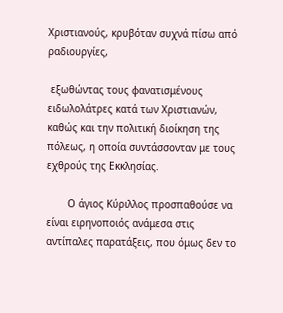Χριστιανούς, κρυβόταν συχνά πίσω από ραδιουργίες,

 εξωθώντας τους φανατισμένους ειδωλολάτρες κατά των Χριστιανών, καθώς και την πολιτική διοίκηση της πόλεως, η οποία συντάσσονταν με τους εχθρούς της Εκκλησίας.

       Ο άγιος Κύριλλος προσπαθούσε να είναι ειρηνοποιός ανάμεσα στις αντίπαλες παρατάξεις, που όμως δεν το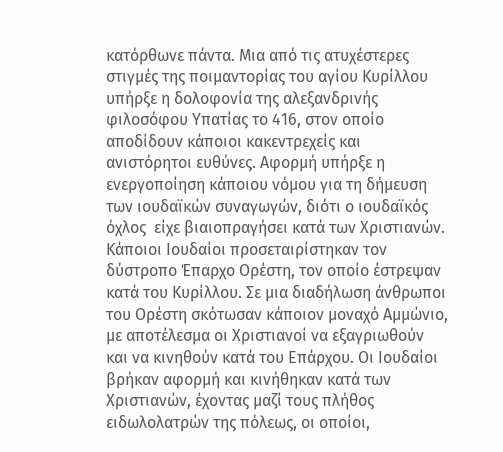κατόρθωνε πάντα. Μια από τις ατυχέστερες στιγμές της ποιμαντορίας του αγίου Κυρίλλου υπήρξε η δολοφονία της αλεξανδρινής φιλοσόφου Υπατίας το 416, στον οποίο αποδίδουν κάποιοι κακεντρεχείς και ανιστόρητοι ευθύνες. Αφορμή υπήρξε η ενεργοποίηση κάποιου νόμου για τη δήμευση των ιουδαϊκών συναγωγών, διότι ο ιουδαϊκός όχλος  είχε βιαιοπραγήσει κατά των Χριστιανών. Κάποιοι Ιουδαίοι προσεταιρίστηκαν τον δύστροπο Έπαρχο Ορέστη, τον οποίο έστρεψαν κατά του Κυρίλλου. Σε μια διαδήλωση άνθρωποι του Ορέστη σκότωσαν κάποιον μοναχό Αμμώνιο, με αποτέλεσμα οι Χριστιανοί να εξαγριωθούν και να κινηθούν κατά του Επάρχου. Οι Ιουδαίοι βρήκαν αφορμή και κινήθηκαν κατά των Χριστιανών, έχοντας μαζί τους πλήθος ειδωλολατρών της πόλεως, οι οποίοι,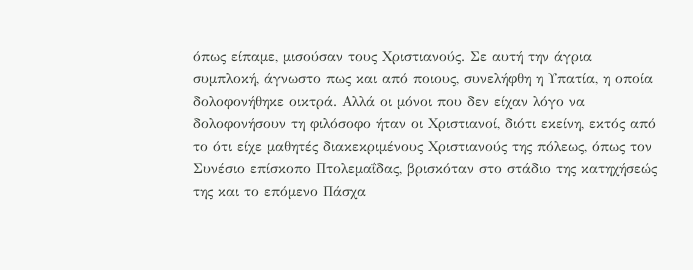όπως είπαμε, μισούσαν τους Χριστιανούς. Σε αυτή την άγρια συμπλοκή, άγνωστο πως και από ποιους, συνελήφθη η Υπατία, η οποία δολοφονήθηκε οικτρά. Αλλά οι μόνοι που δεν είχαν λόγο να δολοφονήσουν τη φιλόσοφο ήταν οι Χριστιανοί, διότι εκείνη, εκτός από το ότι είχε μαθητές διακεκριμένους Χριστιανούς της πόλεως, όπως τον Συνέσιο επίσκοπο Πτολεμαΐδας, βρισκόταν στο στάδιο της κατηχήσεώς της και το επόμενο Πάσχα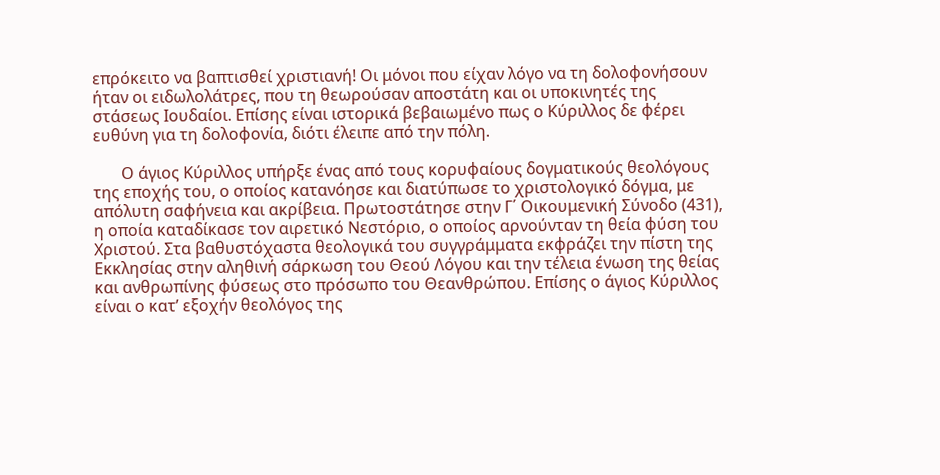επρόκειτο να βαπτισθεί χριστιανή! Οι μόνοι που είχαν λόγο να τη δολοφονήσουν ήταν οι ειδωλολάτρες, που τη θεωρούσαν αποστάτη και οι υποκινητές της στάσεως Ιουδαίοι. Επίσης είναι ιστορικά βεβαιωμένο πως ο Κύριλλος δε φέρει ευθύνη για τη δολοφονία, διότι έλειπε από την πόλη.

       Ο άγιος Κύριλλος υπήρξε ένας από τους κορυφαίους δογματικούς θεολόγους της εποχής του, ο οποίος κατανόησε και διατύπωσε το χριστολογικό δόγμα, με απόλυτη σαφήνεια και ακρίβεια. Πρωτοστάτησε στην Γ΄ Οικουμενική Σύνοδο (431), η οποία καταδίκασε τον αιρετικό Νεστόριο, ο οποίος αρνούνταν τη θεία φύση του Χριστού. Στα βαθυστόχαστα θεολογικά του συγγράμματα εκφράζει την πίστη της Εκκλησίας στην αληθινή σάρκωση του Θεού Λόγου και την τέλεια ένωση της θείας και ανθρωπίνης φύσεως στο πρόσωπο του Θεανθρώπου. Επίσης ο άγιος Κύριλλος είναι ο κατ’ εξοχήν θεολόγος της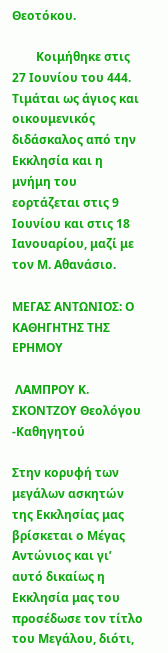Θεοτόκου.

        Κοιμήθηκε στις 27 Ιουνίου του 444. Τιμάται ως άγιος και οικουμενικός διδάσκαλος από την Εκκλησία και η μνήμη του εορτάζεται στις 9 Ιουνίου και στις 18 Ιανουαρίου, μαζί με τον Μ. Αθανάσιο.

ΜΕΓΑΣ ΑΝΤΩΝΙΟΣ: Ο ΚΑΘΗΓΗΤΗΣ ΤΗΣ ΕΡΗΜΟΥ

 ΛΑΜΠΡΟΥ Κ. ΣΚΟΝΤΖΟΥ Θεολόγου -Καθηγητού

Στην κορυφή των μεγάλων ασκητών της Εκκλησίας μας βρίσκεται ο Μέγας Αντώνιος και γι’ αυτό δικαίως η Εκκλησία μας του προσέδωσε τον τίτλο του Μεγάλου, διότι,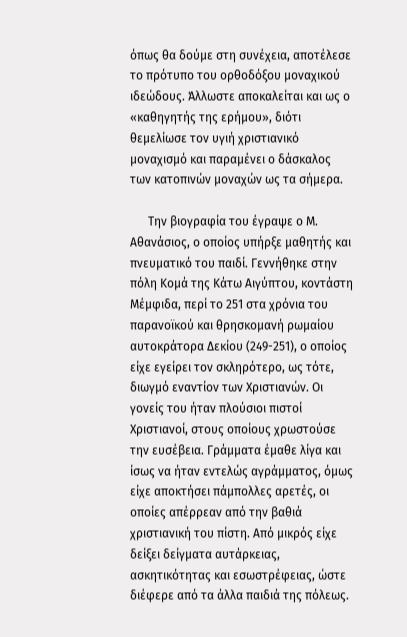όπως θα δούμε στη συνέχεια, αποτέλεσε το πρότυπο του ορθοδόξου μοναχικού ιδεώδους. Άλλωστε αποκαλείται και ως ο «καθηγητής της ερήμου», διότι θεμελίωσε τον υγιή χριστιανικό μοναχισμό και παραμένει ο δάσκαλος των κατοπινών μοναχών ως τα σήμερα.

      Την βιογραφία του έγραψε ο Μ. Αθανάσιος, ο οποίος υπήρξε μαθητής και πνευματικό του παιδί. Γεννήθηκε στην πόλη Κομά της Κάτω Αιγύπτου, κοντάστη Μέμφιδα, περί το 251 στα χρόνια του παρανοϊκού και θρησκομανή ρωμαίου  αυτοκράτορα Δεκίου (249-251), ο οποίος είχε εγείρει τον σκληρότερο, ως τότε, διωγμό εναντίον των Χριστιανών. Οι γονείς του ήταν πλούσιοι πιστοί Χριστιανοί, στους οποίους χρωστούσε την ευσέβεια. Γράμματα έμαθε λίγα και ίσως να ήταν εντελώς αγράμματος, όμως είχε αποκτήσει πάμπολλες αρετές, οι οποίες απέρρεαν από την βαθιά χριστιανική του πίστη. Από μικρός είχε δείξει δείγματα αυτάρκειας, ασκητικότητας και εσωστρέφειας, ώστε διέφερε από τα άλλα παιδιά της πόλεως.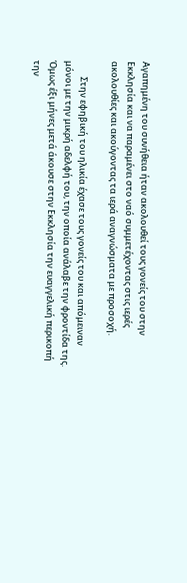Αγαπημένη του συνήθεια ήταν ακολουθεί τους γονείς του στην Εκκλησία και να παραμένει στο ναό συμμετέχοντας στις ιερές ακολουθίες και ακούγοντας τα ιερά αναγνώσματα με προσοχή.

        Στην εφηβική του ηλικία έχασε τους γονείς του και απόμειναν μόνοι με την μικρή αδελφή του, την οποία ανάλαβε την φροντίδα της. Όμως έξι μήνες μετά άκουσε στην Εκκλησία την ευαγγελική περικοπή την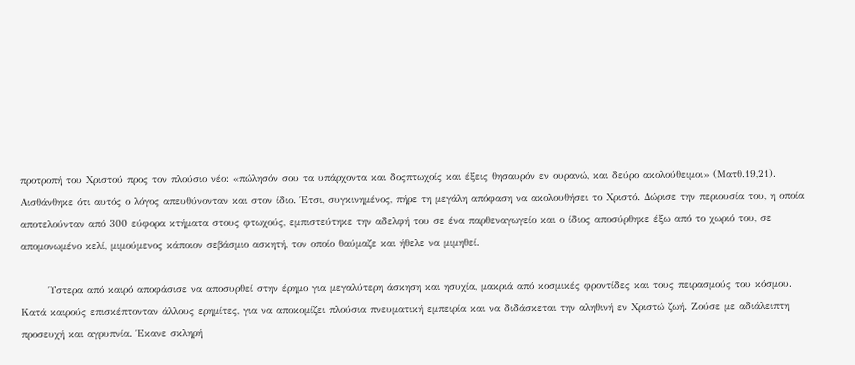προτροπή του Χριστού προς τον πλούσιο νέο: «πώλησόν σου τα υπάρχοντα και δοςπτωχοίς και έξεις θησαυρόν εν ουρανώ, και δεύρο ακολούθειμοι» (Ματθ.19,21). Αισθάνθηκε ότι αυτός ο λόγος απευθύνονταν και στον ίδιο. Έτσι, συγκινημένος, πήρε τη μεγάλη απόφαση να ακολουθήσει το Χριστό. Δώρισε την περιουσία του, η οποία αποτελούνταν από 300 εύφορα κτήματα στους φτωχούς, εμπιστεύτηκε την αδελφή του σε ένα παρθεναγωγείο και ο ίδιος αποσύρθηκε έξω από το χωριό του, σε απομονωμένο κελί, μιμούμενος κάποιον σεβάσμιο ασκητή, τον οποίο θαύμαζε και ήθελε να μιμηθεί.

       Ύστερα από καιρό αποφάσισε να αποσυρθεί στην έρημο για μεγαλύτερη άσκηση και ησυχία, μακριά από κοσμικές φροντίδες και τους πειρασμούς του κόσμου. Κατά καιρούς επισκέπτονταν άλλους ερημίτες, για να αποκομίζει πλούσια πνευματική εμπειρία και να διδάσκεται την αληθινή εν Χριστώ ζωή. Ζούσε με αδιάλειπτη προσευχή και αγρυπνία. Έκανε σκληρή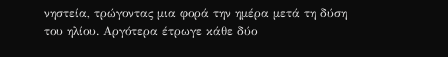νηστεία, τρώγοντας μια φορά την ημέρα μετά τη δύση του ηλίου. Αργότερα έτρωγε κάθε δύο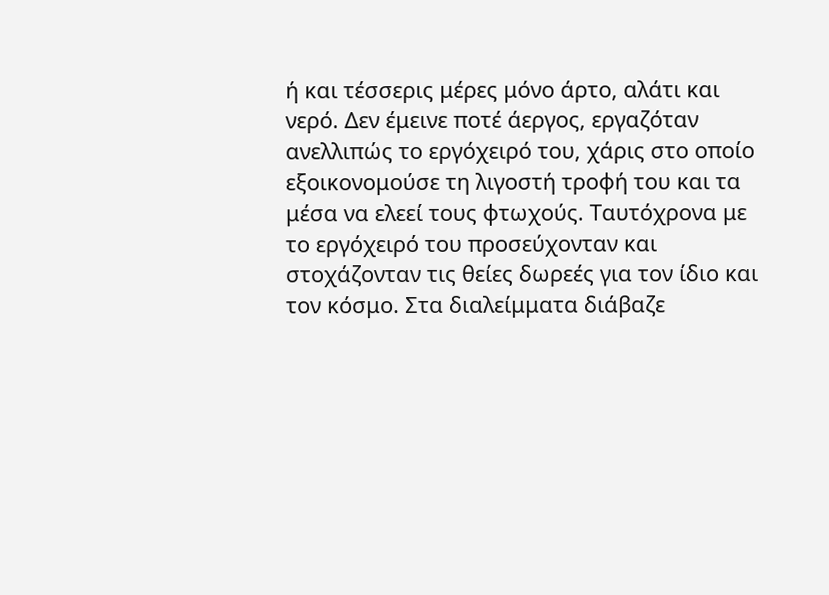ή και τέσσερις μέρες μόνο άρτο, αλάτι και νερό. Δεν έμεινε ποτέ άεργος, εργαζόταν ανελλιπώς το εργόχειρό του, χάρις στο οποίο εξοικονομούσε τη λιγοστή τροφή του και τα μέσα να ελεεί τους φτωχούς. Ταυτόχρονα με το εργόχειρό του προσεύχονταν και στοχάζονταν τις θείες δωρεές για τον ίδιο και τον κόσμο. Στα διαλείμματα διάβαζε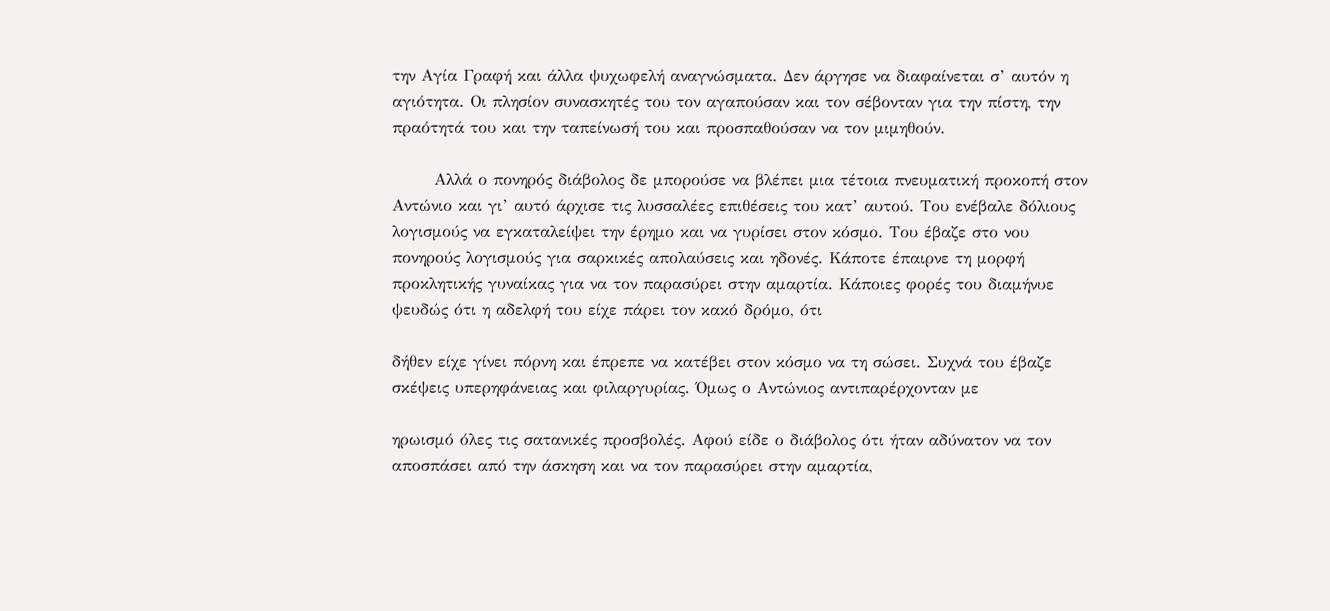την Αγία Γραφή και άλλα ψυχωφελή αναγνώσματα. Δεν άργησε να διαφαίνεται σ’ αυτόν η αγιότητα. Οι πλησίον συνασκητές του τον αγαπούσαν και τον σέβονταν για την πίστη, την πραότητά του και την ταπείνωσή του και προσπαθούσαν να τον μιμηθούν.

       Αλλά ο πονηρός διάβολος δε μπορούσε να βλέπει μια τέτοια πνευματική προκοπή στον Αντώνιο και γι’ αυτό άρχισε τις λυσσαλέες επιθέσεις του κατ’ αυτού. Του ενέβαλε δόλιους λογισμούς να εγκαταλείψει την έρημο και να γυρίσει στον κόσμο. Του έβαζε στο νου πονηρούς λογισμούς για σαρκικές απολαύσεις και ηδονές. Κάποτε έπαιρνε τη μορφή προκλητικής γυναίκας για να τον παρασύρει στην αμαρτία. Κάποιες φορές του διαμήνυε ψευδώς ότι η αδελφή του είχε πάρει τον κακό δρόμο, ότι

δήθεν είχε γίνει πόρνη και έπρεπε να κατέβει στον κόσμο να τη σώσει. Συχνά του έβαζε σκέψεις υπερηφάνειας και φιλαργυρίας. Όμως ο Αντώνιος αντιπαρέρχονταν με

ηρωισμό όλες τις σατανικές προσβολές. Αφού είδε ο διάβολος ότι ήταν αδύνατον να τον αποσπάσει από την άσκηση και να τον παρασύρει στην αμαρτία,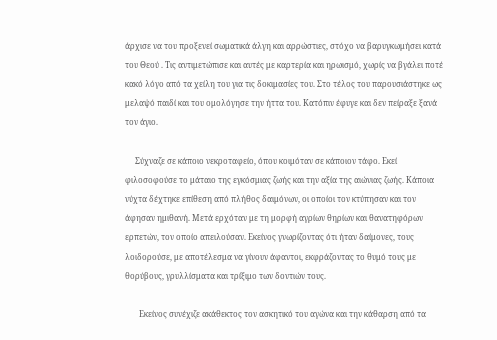άρχισε να του προξενεί σωματικά άλγη και αρρώστιες, στόχο να βαρυγκωμήσει κατά του Θεού . Τις αντιμετώπισε και αυτές με καρτερία και ηρωισμό, χωρίς να βγάλει ποτέ κακό λόγο από τα χείλη του για τις δοκιμασίες του. Στο τέλος του παρουσιάστηκε ως μελαψό παιδί και του ομολόγησε την ήττα του. Κατόπιν έφυγε και δεν πείραξε ξανά τον άγιο.

     Σύχναζε σε κάποιο νεκροταφείο, όπου κοιμόταν σε κάποιον τάφο. Εκεί φιλοσοφούσε το μάταιο της εγκόσμιας ζωής και την αξία της αιώνιας ζωής. Κάποια νύχτα δέχτηκε επίθεση από πλήθος δαιμόνων, οι οποίοι τον κτύπησαν και τον άφησαν ημιθανή. Μετά ερχόταν με τη μορφή αγρίων θηρίων και θανατηφόρων ερπετών, τον οποίο απειλούσαν. Εκείνος γνωρίζοντας ότι ήταν δαίμονες, τους λοιδορούσε, με αποτέλεσμα να γίνουν άφαντοι, εκφράζοντας το θυμό τους με θορύβους, γρυλλίσματα και τρίξιμο των δοντιών τους.

       Εκείνος συνέχιζε ακάθεκτος τον ασκητικό του αγώνα και την κάθαρση από τα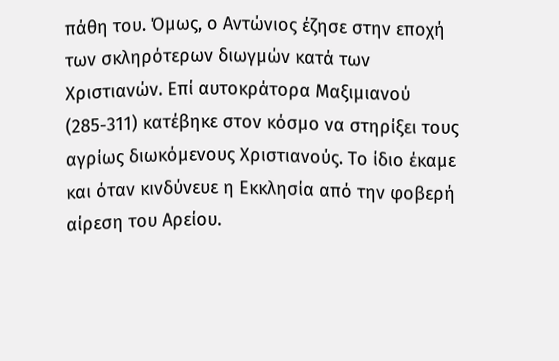πάθη του. Όμως, ο Αντώνιος έζησε στην εποχή των σκληρότερων διωγμών κατά των Χριστιανών. Επί αυτοκράτορα Μαξιμιανού (285-311) κατέβηκε στον κόσμο να στηρίξει τους αγρίως διωκόμενους Χριστιανούς. Το ίδιο έκαμε και όταν κινδύνευε η Εκκλησία από την φοβερή αίρεση του Αρείου.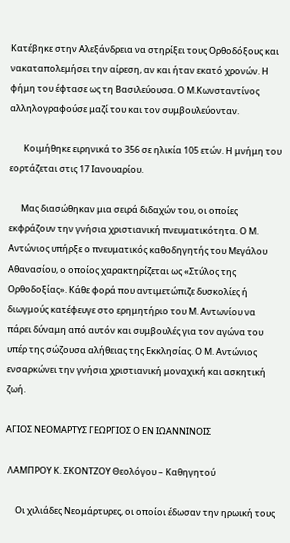Κατέβηκε στην Αλεξάνδρεια να στηρίξει τους Ορθοδόξους και νακαταπολεμήσει την αίρεση, αν και ήταν εκατό χρονών. Η φήμη του έφτασε ως τη Βασιλεύουσα. Ο Μ.Κωνσταντίνος αλληλογραφούσε μαζί του και τον συμβουλεύονταν.

       Κοιμήθηκε ειρηνικά το 356 σε ηλικία 105 ετών. Η μνήμη του εορτάζεται στις 17 Ιανουαρίου.

      Μας διασώθηκαν μια σειρά διδαχών του, οι οποίες εκφράζουν την γνήσια χριστιανική πνευματικότητα. Ο Μ. Αντώνιος υπήρξε ο πνευματικός καθοδηγητής του Μεγάλου Αθανασίου, ο οποίος χαρακτηρίζεται ως «Στύλος της Ορθοδοξίας». Κάθε φορά που αντιμετώπιζε δυσκολίες ή διωγμούς κατέφευγε στο ερημητήριο του Μ. Αντωνίου να πάρει δύναμη από αυτόν και συμβουλές για τον αγώνα του υπέρ της σώζουσα αλήθειας της Εκκλησίας. Ο Μ. Αντώνιος ενσαρκώνει την γνήσια χριστιανική μοναχική και ασκητική ζωή.

ΑΓΙΟΣ ΝΕΟΜΑΡΤΥΣ ΓΕΩΡΓΙΟΣ Ο ΕΝ ΙΩΑΝΝΙΝΟΙΣ

 ΛΑΜΠΡΟΥ Κ. ΣΚΟΝΤΖΟΥ Θεολόγου – Καθηγητού

     Οι χιλιάδες Νεομάρτυρες, οι οποίοι έδωσαν την ηρωική τους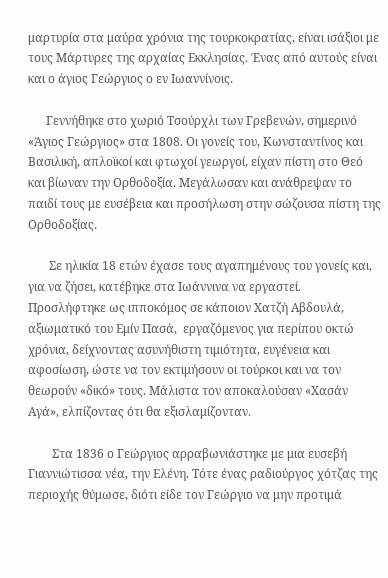μαρτυρία στα μαύρα χρόνια της τουρκοκρατίας, είναι ισάξιοι με τους Μάρτυρες της αρχαίας Εκκλησίας. Ένας από αυτούς είναι και ο άγιος Γεώργιος ο εν Ιωαννίνοις.

      Γεννήθηκε στο χωριό Τσούρχλι των Γρεβενών, σημερινό «Άγιος Γεώργιος» στα 1808. Οι γονείς του, Κωνσταντίνος και Βασιλική, απλοϊκοί και φτωχοί γεωργοί, είχαν πίστη στο Θεό και βίωναν την Ορθοδοξία. Μεγάλωσαν και ανάθρεψαν το παιδί τους με ευσέβεια και προσήλωση στην σώζουσα πίστη της Ορθοδοξίας.

       Σε ηλικία 18 ετών έχασε τους αγαπημένους του γονείς και, για να ζήσει, κατέβηκε στα Ιωάννινα να εργαστεί. Προσλήφτηκε ως ιπποκόμος σε κάποιον Χατζή Αβδουλά, αξιωματικό του Εμίν Πασά,  εργαζόμενος για περίπου οκτώ χρόνια, δείχνοντας ασυνήθιστη τιμιότητα, ευγένεια και αφοσίωση, ώστε να τον εκτιμήσουν οι τούρκοι και να τον θεωρούν «δικό» τους. Μάλιστα τον αποκαλούσαν «Χασάν Αγά», ελπίζοντας ότι θα εξισλαμίζονταν.

        Στα 1836 ο Γεώργιος αρραβωνιάστηκε με μια ευσεβή Γιαννιώτισσα νέα, την Ελένη. Τότε ένας ραδιούργος χότζας της περιοχής θύμωσε, διότι είδε τον Γεώργιο να μην προτιμά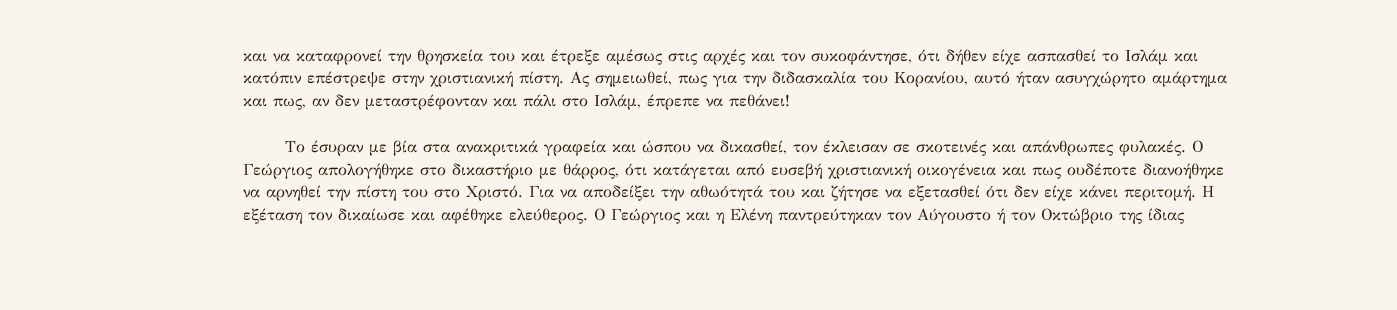και να καταφρονεί την θρησκεία του και έτρεξε αμέσως στις αρχές και τον συκοφάντησε, ότι δήθεν είχε ασπασθεί το Ισλάμ και κατόπιν επέστρεψε στην χριστιανική πίστη. Ας σημειωθεί, πως για την διδασκαλία του Κορανίου, αυτό ήταν ασυγχώρητο αμάρτημα και πως, αν δεν μεταστρέφονταν και πάλι στο Ισλάμ, έπρεπε να πεθάνει!

       Το έσυραν με βία στα ανακριτικά γραφεία και ώσπου να δικασθεί, τον έκλεισαν σε σκοτεινές και απάνθρωπες φυλακές. Ο Γεώργιος απολογήθηκε στο δικαστήριο με θάρρος, ότι κατάγεται από ευσεβή χριστιανική οικογένεια και πως ουδέποτε διανοήθηκε να αρνηθεί την πίστη του στο Χριστό. Για να αποδείξει την αθωότητά του και ζήτησε να εξετασθεί ότι δεν είχε κάνει περιτομή. Η εξέταση τον δικαίωσε και αφέθηκε ελεύθερος. Ο Γεώργιος και η Ελένη παντρεύτηκαν τον Αύγουστο ή τον Οκτώβριο της ίδιας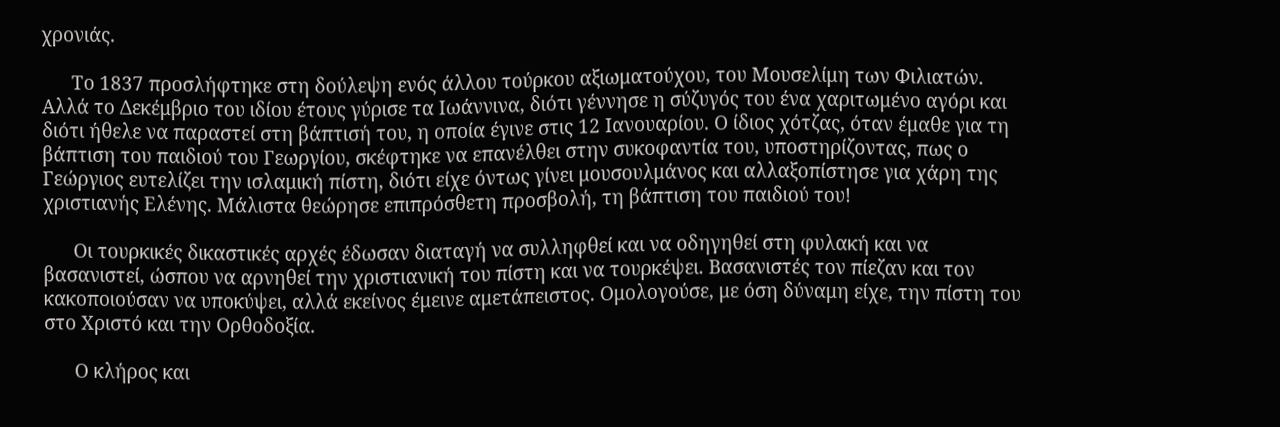χρονιάς.

      Το 1837 προσλήφτηκε στη δούλεψη ενός άλλου τούρκου αξιωματούχου, του Μουσελίμη των Φιλιατών. Αλλά το Δεκέμβριο του ιδίου έτους γύρισε τα Ιωάννινα, διότι γέννησε η σύζυγός του ένα χαριτωμένο αγόρι και διότι ήθελε να παραστεί στη βάπτισή του, η οποία έγινε στις 12 Ιανουαρίου. Ο ίδιος χότζας, όταν έμαθε για τη βάπτιση του παιδιού του Γεωργίου, σκέφτηκε να επανέλθει στην συκοφαντία του, υποστηρίζοντας, πως ο Γεώργιος ευτελίζει την ισλαμική πίστη, διότι είχε όντως γίνει μουσουλμάνος και αλλαξοπίστησε για χάρη της χριστιανής Ελένης. Μάλιστα θεώρησε επιπρόσθετη προσβολή, τη βάπτιση του παιδιού του!

      Οι τουρκικές δικαστικές αρχές έδωσαν διαταγή να συλληφθεί και να οδηγηθεί στη φυλακή και να βασανιστεί, ώσπου να αρνηθεί την χριστιανική του πίστη και να τουρκέψει. Βασανιστές τον πίεζαν και τον κακοποιούσαν να υποκύψει, αλλά εκείνος έμεινε αμετάπειστος. Ομολογούσε, με όση δύναμη είχε, την πίστη του στο Χριστό και την Ορθοδοξία.

      Ο κλήρος και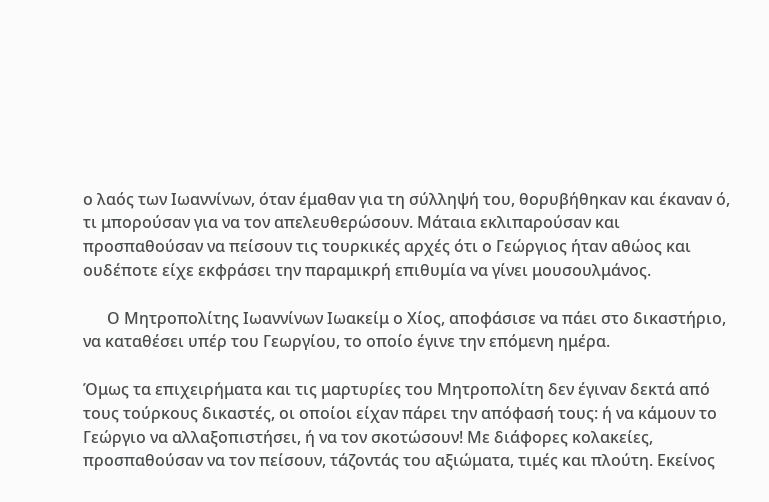ο λαός των Ιωαννίνων, όταν έμαθαν για τη σύλληψή του, θορυβήθηκαν και έκαναν ό, τι μπορούσαν για να τον απελευθερώσουν. Μάταια εκλιπαρούσαν και προσπαθούσαν να πείσουν τις τουρκικές αρχές ότι ο Γεώργιος ήταν αθώος και ουδέποτε είχε εκφράσει την παραμικρή επιθυμία να γίνει μουσουλμάνος.

      Ο Μητροπολίτης Ιωαννίνων Ιωακείμ ο Χίος, αποφάσισε να πάει στο δικαστήριο, να καταθέσει υπέρ του Γεωργίου, το οποίο έγινε την επόμενη ημέρα.

Όμως τα επιχειρήματα και τις μαρτυρίες του Μητροπολίτη δεν έγιναν δεκτά από τους τούρκους δικαστές, οι οποίοι είχαν πάρει την απόφασή τους: ή να κάμουν το Γεώργιο να αλλαξοπιστήσει, ή να τον σκοτώσουν! Με διάφορες κολακείες, προσπαθούσαν να τον πείσουν, τάζοντάς του αξιώματα, τιμές και πλούτη. Εκείνος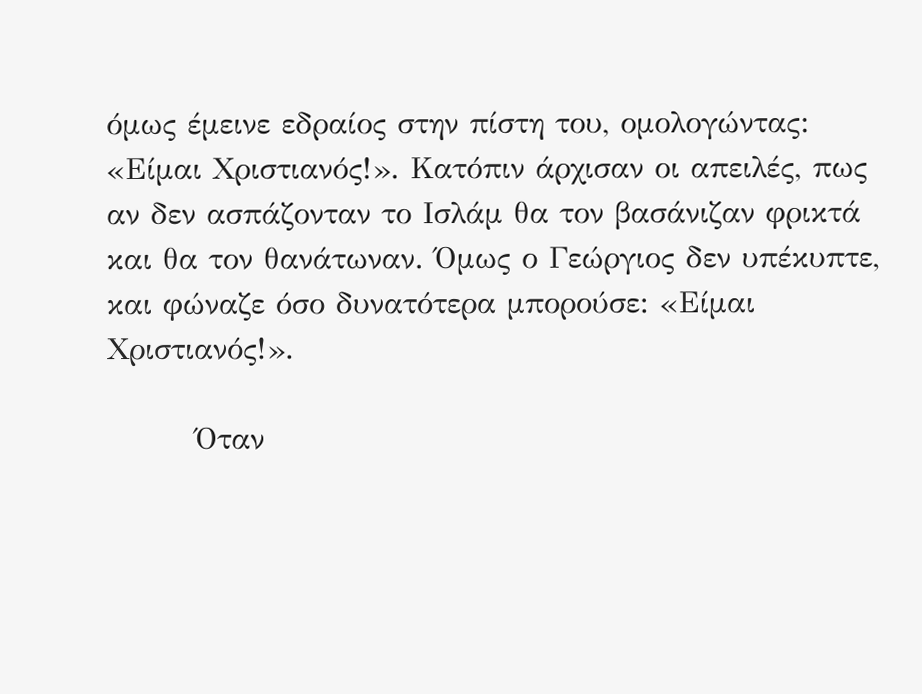όμως έμεινε εδραίος στην πίστη του, ομολογώντας: «Είμαι Χριστιανός!». Κατόπιν άρχισαν οι απειλές, πως αν δεν ασπάζονταν το Ισλάμ θα τον βασάνιζαν φρικτά και θα τον θανάτωναν. Όμως ο Γεώργιος δεν υπέκυπτε, και φώναζε όσο δυνατότερα μπορούσε: «Είμαι Χριστιανός!».

        Όταν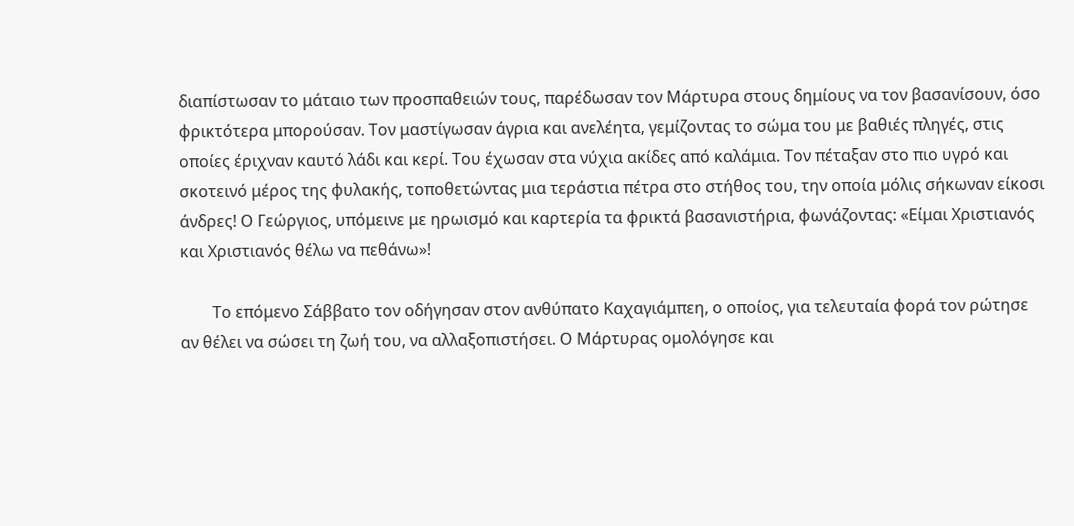διαπίστωσαν το μάταιο των προσπαθειών τους, παρέδωσαν τον Μάρτυρα στους δημίους να τον βασανίσουν, όσο φρικτότερα μπορούσαν. Τον μαστίγωσαν άγρια και ανελέητα, γεμίζοντας το σώμα του με βαθιές πληγές, στις οποίες έριχναν καυτό λάδι και κερί. Του έχωσαν στα νύχια ακίδες από καλάμια. Τον πέταξαν στο πιο υγρό και σκοτεινό μέρος της φυλακής, τοποθετώντας μια τεράστια πέτρα στο στήθος του, την οποία μόλις σήκωναν είκοσι άνδρες! Ο Γεώργιος, υπόμεινε με ηρωισμό και καρτερία τα φρικτά βασανιστήρια, φωνάζοντας: «Είμαι Χριστιανός και Χριστιανός θέλω να πεθάνω»!

        Το επόμενο Σάββατο τον οδήγησαν στον ανθύπατο Καχαγιάμπεη, ο οποίος, για τελευταία φορά τον ρώτησε αν θέλει να σώσει τη ζωή του, να αλλαξοπιστήσει. Ο Μάρτυρας ομολόγησε και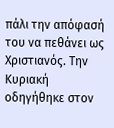πάλι την απόφασή του να πεθάνει ως Χριστιανός. Την Κυριακή οδηγήθηκε στον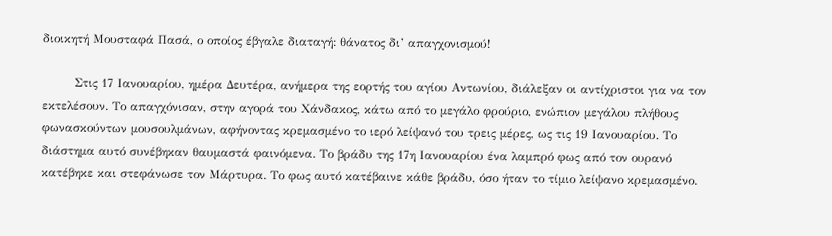διοικητή Μουσταφά Πασά, ο οποίος έβγαλε διαταγή: θάνατος δι’ απαγχονισμού!

        Στις 17 Ιανουαρίου, ημέρα Δευτέρα, ανήμερα της εορτής του αγίου Αντωνίου, διάλεξαν οι αντίχριστοι για να τον εκτελέσουν. Το απαγχόνισαν, στην αγορά του Χάνδακος, κάτω από το μεγάλο φρούριο, ενώπιον μεγάλου πλήθους φωνασκούντων μουσουλμάνων, αφήνοντας κρεμασμένο το ιερό λείψανό του τρεις μέρες, ως τις 19 Ιανουαρίου. Το διάστημα αυτό συνέβηκαν θαυμαστά φαινόμενα. Το βράδυ της 17η Ιανουαρίου ένα λαμπρό φως από τον ουρανό κατέβηκε και στεφάνωσε τον Μάρτυρα. Το φως αυτό κατέβαινε κάθε βράδυ, όσο ήταν το τίμιο λείψανο κρεμασμένο.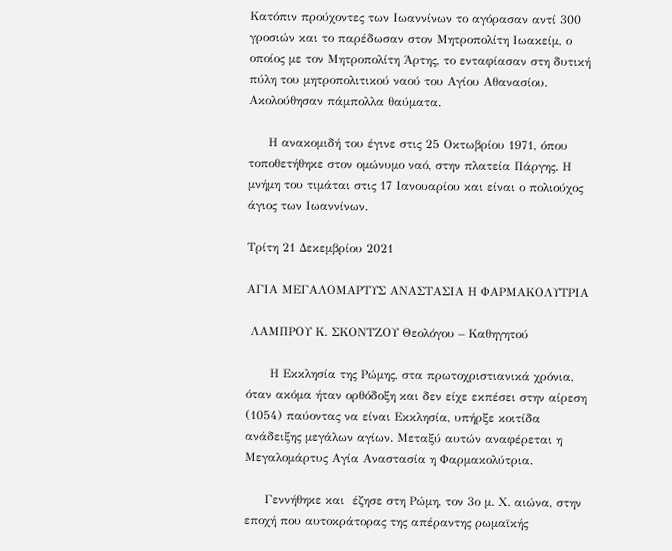Κατόπιν προύχοντες των Ιωαννίνων το αγόρασαν αντί 300 γροσιών και το παρέδωσαν στον Μητροπολίτη Ιωακείμ, ο οποίος με τον Μητροπολίτη Άρτης, το ενταφίασαν στη δυτική πύλη του μητροπολιτικού ναού του Αγίου Αθανασίου. Ακολούθησαν πάμπολλα θαύματα.

     Η ανακομιδή του έγινε στις 25 Οκτωβρίου 1971, όπου τοποθετήθηκε στον ομώνυμο ναό, στην πλατεία Πάργης. Η μνήμη του τιμάται στις 17 Ιανουαρίου και είναι ο πολιούχος άγιος των Ιωαννίνων.

Τρίτη 21 Δεκεμβρίου 2021

ΑΓΙΑ ΜΕΓΑΛΟΜΑΡΤΥΣ ΑΝΑΣΤΑΣΙΑ Η ΦΑΡΜΑΚΟΛΥΤΡΙΑ

 ΛΑΜΠΡΟΥ Κ. ΣΚΟΝΤΖΟΥ Θεολόγου – Καθηγητού

      Η Εκκλησία της Ρώμης, στα πρωτοχριστιανικά χρόνια, όταν ακόμα ήταν ορθόδοξη και δεν είχε εκπέσει στην αίρεση (1054) παύοντας να είναι Εκκλησία, υπήρξε κοιτίδα ανάδειξης μεγάλων αγίων. Μεταξύ αυτών αναφέρεται η Μεγαλομάρτυς Αγία Αναστασία η Φαρμακολύτρια.

     Γεννήθηκε και  έζησε στη Ρώμη, τον 3ο μ. Χ. αιώνα, στην εποχή που αυτοκράτορας της απέραντης ρωμαϊκής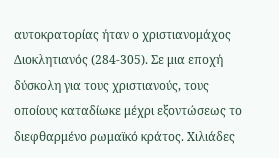αυτοκρατορίας ήταν ο χριστιανομάχος Διοκλητιανός (284-305). Σε μια εποχή δύσκολη για τους χριστιανούς, τους οποίους καταδίωκε μέχρι εξοντώσεως το διεφθαρμένο ρωμαϊκό κράτος. Χιλιάδες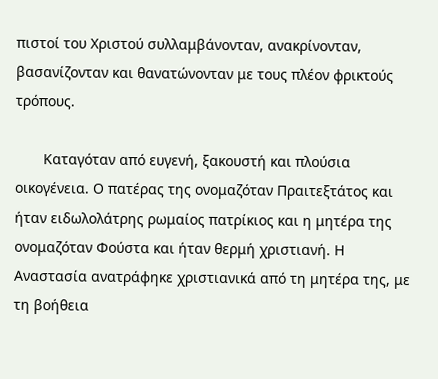πιστοί του Χριστού συλλαμβάνονταν, ανακρίνονταν, βασανίζονταν και θανατώνονταν με τους πλέον φρικτούς τρόπους.

       Καταγόταν από ευγενή, ξακουστή και πλούσια οικογένεια. Ο πατέρας της ονομαζόταν Πραιτεξτάτος και ήταν ειδωλολάτρης ρωμαίος πατρίκιος και η μητέρα της ονομαζόταν Φούστα και ήταν θερμή χριστιανή. Η Αναστασία ανατράφηκε χριστιανικά από τη μητέρα της, με τη βοήθεια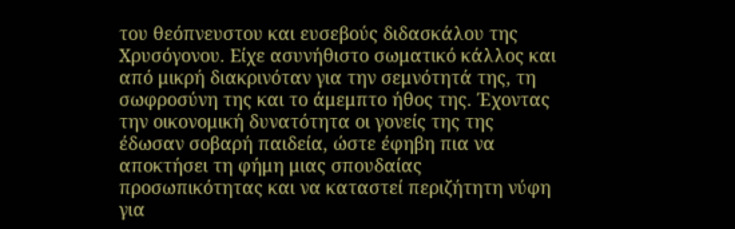του θεόπνευστου και ευσεβούς διδασκάλου της Χρυσόγονου. Είχε ασυνήθιστο σωματικό κάλλος και από μικρή διακρινόταν για την σεμνότητά της, τη σωφροσύνη της και το άμεμπτο ήθος της. Έχοντας την οικονομική δυνατότητα οι γονείς της της έδωσαν σοβαρή παιδεία, ώστε έφηβη πια να αποκτήσει τη φήμη μιας σπουδαίας προσωπικότητας και να καταστεί περιζήτητη νύφη για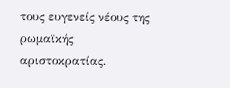τους ευγενείς νέους της ρωμαϊκής αριστοκρατίας.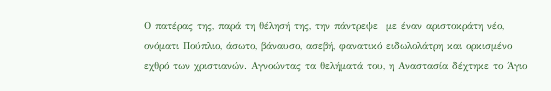Ο πατέρας της, παρά τη θέλησή της, την πάντρεψε  με έναν αριστοκράτη νέο, ονόματι Πούπλιο, άσωτο, βάναυσο, ασεβή, φανατικό ειδωλολάτρη και ορκισμένο εχθρό των χριστιανών. Αγνοώντας τα θελήματά του, η Αναστασία δέχτηκε το Άγιο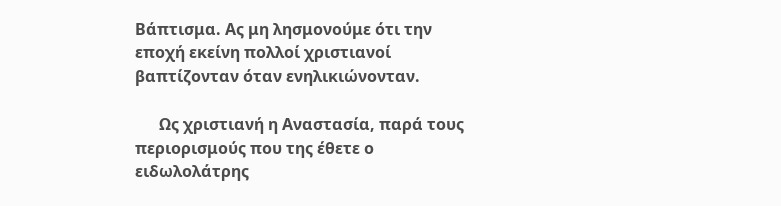Βάπτισμα. Ας μη λησμονούμε ότι την εποχή εκείνη πολλοί χριστιανοί βαπτίζονταν όταν ενηλικιώνονταν.

      Ως χριστιανή η Αναστασία, παρά τους περιορισμούς που της έθετε ο ειδωλολάτρης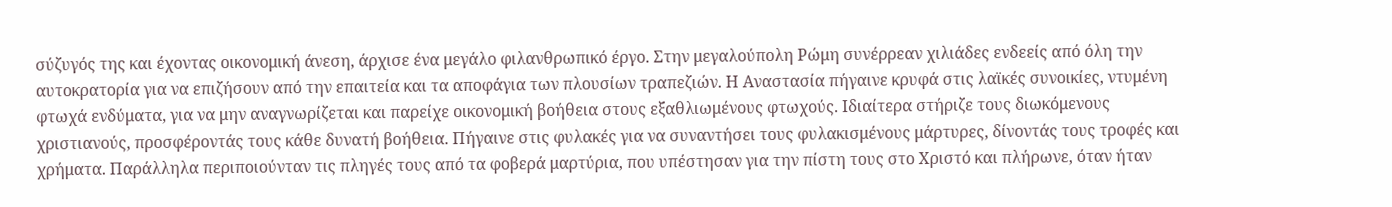σύζυγός της και έχοντας οικονομική άνεση, άρχισε ένα μεγάλο φιλανθρωπικό έργο. Στην μεγαλούπολη Ρώμη συνέρρεαν χιλιάδες ενδεείς από όλη την αυτοκρατορία για να επιζήσουν από την επαιτεία και τα αποφάγια των πλουσίων τραπεζιών. Η Αναστασία πήγαινε κρυφά στις λαϊκές συνοικίες, ντυμένη φτωχά ενδύματα, για να μην αναγνωρίζεται και παρείχε οικονομική βοήθεια στους εξαθλιωμένους φτωχούς. Ιδιαίτερα στήριζε τους διωκόμενους χριστιανούς, προσφέροντάς τους κάθε δυνατή βοήθεια. Πήγαινε στις φυλακές για να συναντήσει τους φυλακισμένους μάρτυρες, δίνοντάς τους τροφές και χρήματα. Παράλληλα περιποιούνταν τις πληγές τους από τα φοβερά μαρτύρια, που υπέστησαν για την πίστη τους στο Χριστό και πλήρωνε, όταν ήταν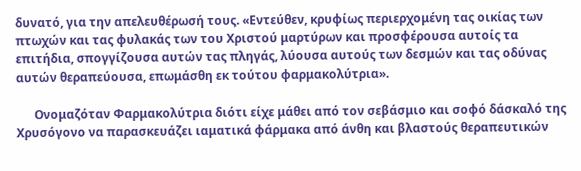δυνατό, για την απελευθέρωσή τους. «Εντεύθεν, κρυφίως περιερχομένη τας οικίας των πτωχών και τας φυλακάς των του Χριστού μαρτύρων και προσφέρουσα αυτοίς τα επιτήδια, σπογγίζουσα αυτών τας πληγάς, λύουσα αυτούς των δεσμών και τας οδύνας αυτών θεραπεύουσα, επωμάσθη εκ τούτου φαρμακολύτρια».

      Ονομαζόταν Φαρμακολύτρια διότι είχε μάθει από τον σεβάσμιο και σοφό δάσκαλό της Χρυσόγονο να παρασκευάζει ιαματικά φάρμακα από άνθη και βλαστούς θεραπευτικών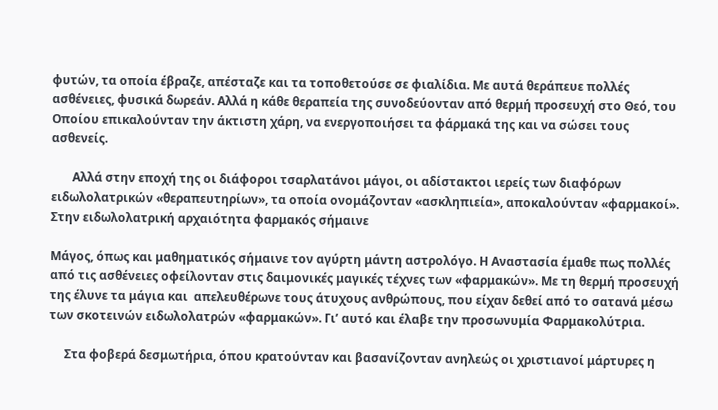φυτών, τα οποία έβραζε, απέσταζε και τα τοποθετούσε σε φιαλίδια. Με αυτά θεράπευε πολλές ασθένειες, φυσικά δωρεάν. Αλλά η κάθε θεραπεία της συνοδεύονταν από θερμή προσευχή στο Θεό, του Οποίου επικαλούνταν την άκτιστη χάρη, να ενεργοποιήσει τα φάρμακά της και να σώσει τους ασθενείς.

       Αλλά στην εποχή της οι διάφοροι τσαρλατάνοι μάγοι, οι αδίστακτοι ιερείς των διαφόρων ειδωλολατρικών «θεραπευτηρίων», τα οποία ονομάζονταν «ασκληπιεία», αποκαλούνταν «φαρμακοί». Στην ειδωλολατρική αρχαιότητα φαρμακός σήμαινε

Μάγος, όπως και μαθηματικός σήμαινε τον αγύρτη μάντη αστρολόγο. Η Αναστασία έμαθε πως πολλές από τις ασθένειες οφείλονταν στις δαιμονικές μαγικές τέχνες των «φαρμακών». Με τη θερμή προσευχή της έλυνε τα μάγια και  απελευθέρωνε τους άτυχους ανθρώπους, που είχαν δεθεί από το σατανά μέσω των σκοτεινών ειδωλολατρών «φαρμακών». Γι’ αυτό και έλαβε την προσωνυμία Φαρμακολύτρια.

     Στα φοβερά δεσμωτήρια, όπου κρατούνταν και βασανίζονταν ανηλεώς οι χριστιανοί μάρτυρες η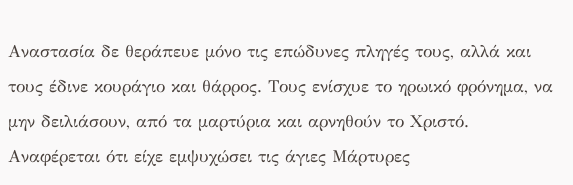Αναστασία δε θεράπευε μόνο τις επώδυνες πληγές τους, αλλά και τους έδινε κουράγιο και θάρρος. Τους ενίσχυε το ηρωικό φρόνημα, να μην δειλιάσουν, από τα μαρτύρια και αρνηθούν το Χριστό. Αναφέρεται ότι είχε εμψυχώσει τις άγιες Μάρτυρες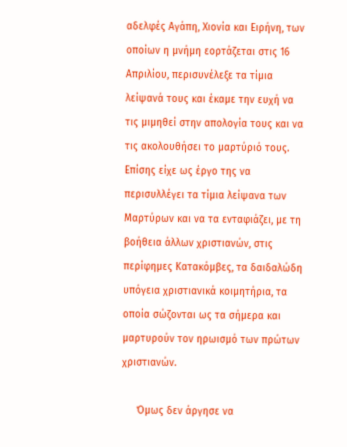αδελφές Αγάπη, Χιονία και Ειρήνη, των οποίων η μνήμη εορτάζεται στις 16 Απριλίου, περισυνέλεξε τα τίμια λείψανά τους και έκαμε την ευχή να τις μιμηθεί στην απολογία τους και να τις ακολουθήσει το μαρτύριό τους. Επίσης είχε ως έργο της να περισυλλέγει τα τίμια λείψανα των Μαρτύρων και να τα ενταφιάζει, με τη βοήθεια άλλων χριστιανών, στις περίφημες Κατακόμβες, τα δαιδαλώδη υπόγεια χριστιανικά κοιμητήρια, τα οποία σώζονται ως τα σήμερα και μαρτυρούν τον ηρωισμό των πρώτων χριστιανών.

     Όμως δεν άργησε να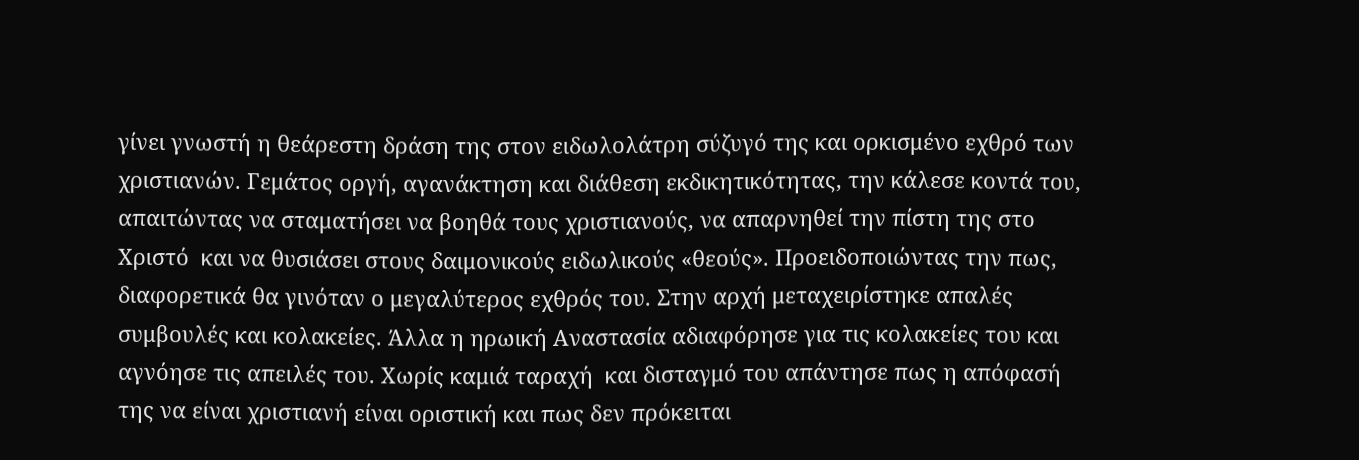γίνει γνωστή η θεάρεστη δράση της στον ειδωλολάτρη σύζυγό της και ορκισμένο εχθρό των χριστιανών. Γεμάτος οργή, αγανάκτηση και διάθεση εκδικητικότητας, την κάλεσε κοντά του, απαιτώντας να σταματήσει να βοηθά τους χριστιανούς, να απαρνηθεί την πίστη της στο Χριστό  και να θυσιάσει στους δαιμονικούς ειδωλικούς «θεούς». Προειδοποιώντας την πως, διαφορετικά θα γινόταν ο μεγαλύτερος εχθρός του. Στην αρχή μεταχειρίστηκε απαλές συμβουλές και κολακείες. Άλλα η ηρωική Αναστασία αδιαφόρησε για τις κολακείες του και αγνόησε τις απειλές του. Χωρίς καμιά ταραχή  και δισταγμό του απάντησε πως η απόφασή της να είναι χριστιανή είναι οριστική και πως δεν πρόκειται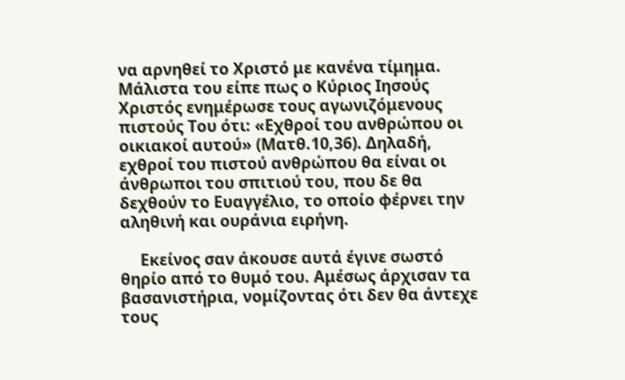να αρνηθεί το Χριστό με κανένα τίμημα. Μάλιστα του είπε πως ο Κύριος Ιησούς Χριστός ενημέρωσε τους αγωνιζόμενους πιστούς Του ότι: «Εχθροί του ανθρώπου οι οικιακοί αυτού» (Ματθ.10,36). Δηλαδή, εχθροί του πιστού ανθρώπου θα είναι οι άνθρωποι του σπιτιού του, που δε θα δεχθούν το Ευαγγέλιο, το οποίο φέρνει την αληθινή και ουράνια ειρήνη.

     Εκείνος σαν άκουσε αυτά έγινε σωστό θηρίο από το θυμό του. Αμέσως άρχισαν τα βασανιστήρια, νομίζοντας ότι δεν θα άντεχε τους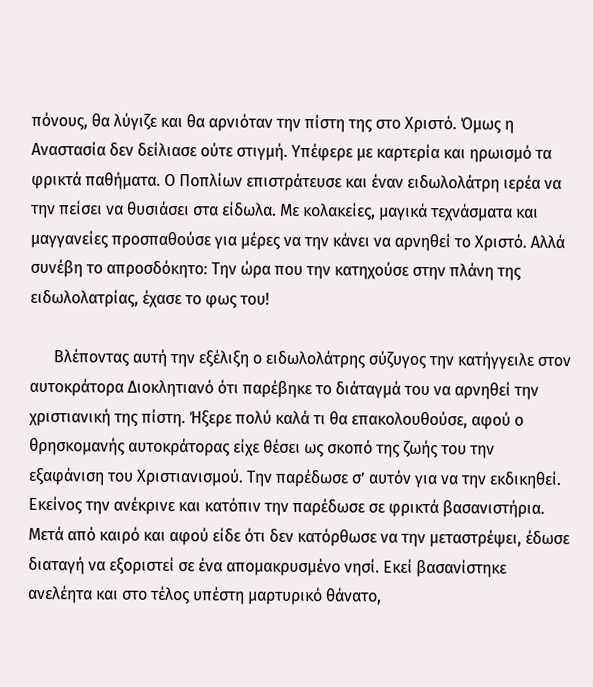πόνους, θα λύγιζε και θα αρνιόταν την πίστη της στο Χριστό. Όμως η Αναστασία δεν δείλιασε ούτε στιγμή. Υπέφερε με καρτερία και ηρωισμό τα φρικτά παθήματα. Ο Ποπλίων επιστράτευσε και έναν ειδωλολάτρη ιερέα να την πείσει να θυσιάσει στα είδωλα. Με κολακείες, μαγικά τεχνάσματα και μαγγανείες προσπαθούσε για μέρες να την κάνει να αρνηθεί το Χριστό. Αλλά συνέβη το απροσδόκητο: Την ώρα που την κατηχούσε στην πλάνη της ειδωλολατρίας, έχασε το φως του!

      Βλέποντας αυτή την εξέλιξη ο ειδωλολάτρης σύζυγος την κατήγγειλε στον αυτοκράτορα Διοκλητιανό ότι παρέβηκε το διάταγμά του να αρνηθεί την χριστιανική της πίστη. Ήξερε πολύ καλά τι θα επακολουθούσε, αφού ο θρησκομανής αυτοκράτορας είχε θέσει ως σκοπό της ζωής του την εξαφάνιση του Χριστιανισμού. Την παρέδωσε σ’ αυτόν για να την εκδικηθεί. Εκείνος την ανέκρινε και κατόπιν την παρέδωσε σε φρικτά βασανιστήρια. Μετά από καιρό και αφού είδε ότι δεν κατόρθωσε να την μεταστρέψει, έδωσε διαταγή να εξοριστεί σε ένα απομακρυσμένο νησί. Εκεί βασανίστηκε ανελέητα και στο τέλος υπέστη μαρτυρικό θάνατο,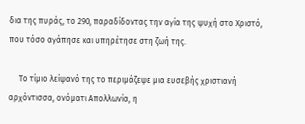δια της πυράς, το 290, παραδίδοντας την αγία της ψυχή στο Χριστό, που τόσο αγάπησε και υπηρέτησε στη ζωή της.

     Το τίμιο λείψανό της το περιμάζεψε μια ευσεβής χριστιανή αρχόντισσα, ονόματι Απολλωνία, η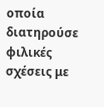οποία διατηρούσε φιλικές σχέσεις με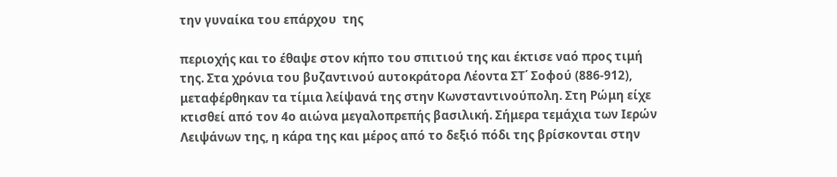την γυναίκα του επάρχου  της

περιοχής και το έθαψε στον κήπο του σπιτιού της και έκτισε ναό προς τιμή της. Στα χρόνια του βυζαντινού αυτοκράτορα Λέοντα ΣΤ΄ Σοφού (886-912), μεταφέρθηκαν τα τίμια λείψανά της στην Κωνσταντινούπολη. Στη Ρώμη είχε κτισθεί από τον 4ο αιώνα μεγαλοπρεπής βασιλική. Σήμερα τεμάχια των Ιερών Λειψάνων της, η κάρα της και μέρος από το δεξιό πόδι της βρίσκονται στην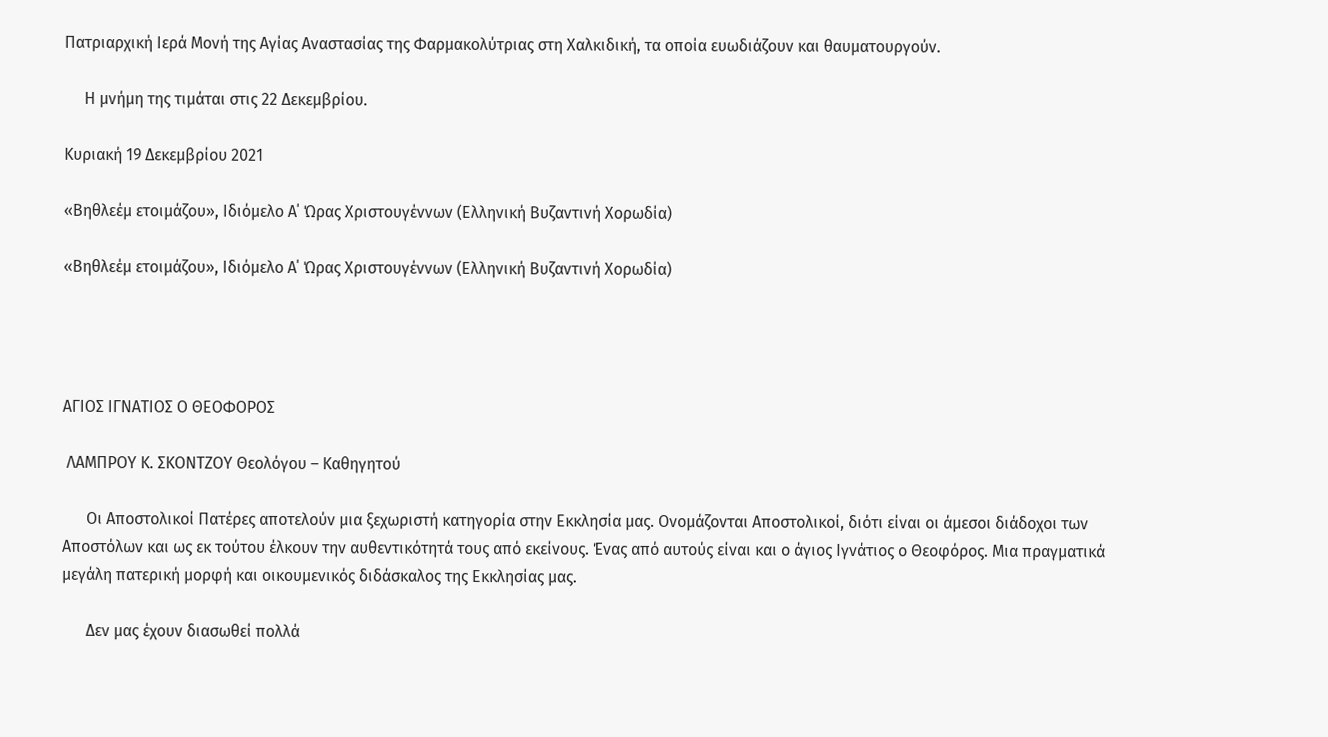Πατριαρχική Ιερά Μονή της Αγίας Αναστασίας της Φαρμακολύτριας στη Χαλκιδική, τα οποία ευωδιάζουν και θαυματουργούν.

     Η μνήμη της τιμάται στις 22 Δεκεμβρίου.

Κυριακή 19 Δεκεμβρίου 2021

«Βηθλεέμ ετοιμάζου», Ιδιόμελο Α΄ Ώρας Χριστουγέννων (Ελληνική Βυζαντινή Χορωδία)

«Βηθλεέμ ετοιμάζου», Ιδιόμελο Α΄ Ώρας Χριστουγέννων (Ελληνική Βυζαντινή Χορωδία)




ΑΓΙΟΣ ΙΓΝΑΤΙΟΣ Ο ΘΕΟΦΟΡΟΣ

 ΛΑΜΠΡΟΥ Κ. ΣΚΟΝΤΖΟΥ Θεολόγου – Καθηγητού

      Οι Αποστολικοί Πατέρες αποτελούν μια ξεχωριστή κατηγορία στην Εκκλησία μας. Ονομάζονται Αποστολικοί, διότι είναι οι άμεσοι διάδοχοι των Αποστόλων και ως εκ τούτου έλκουν την αυθεντικότητά τους από εκείνους. Ένας από αυτούς είναι και ο άγιος Ιγνάτιος ο Θεοφόρος. Μια πραγματικά μεγάλη πατερική μορφή και οικουμενικός διδάσκαλος της Εκκλησίας μας.

      Δεν μας έχουν διασωθεί πολλά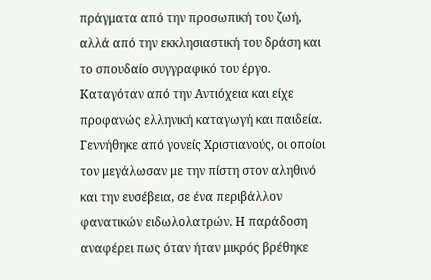πράγματα από την προσωπική του ζωή, αλλά από την εκκλησιαστική του δράση και το σπουδαίο συγγραφικό του έργο. Καταγόταν από την Αντιόχεια και είχε προφανώς ελληνική καταγωγή και παιδεία. Γεννήθηκε από γονείς Χριστιανούς, οι οποίοι τον μεγάλωσαν με την πίστη στον αληθινό και την ευσέβεια, σε ένα περιβάλλον φανατικών ειδωλολατρών. Η παράδοση αναφέρει πως όταν ήταν μικρός βρέθηκε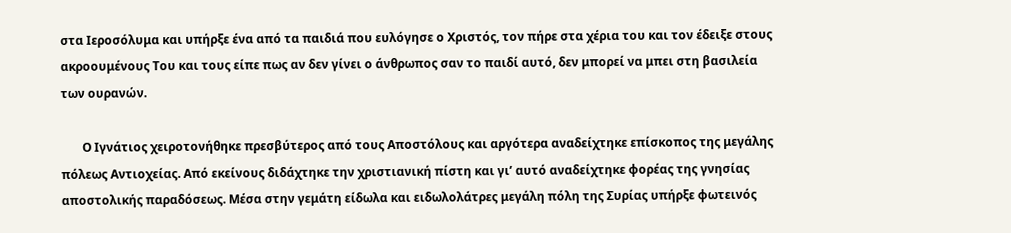στα Ιεροσόλυμα και υπήρξε ένα από τα παιδιά που ευλόγησε ο Χριστός, τον πήρε στα χέρια του και τον έδειξε στους ακροουμένους Του και τους είπε πως αν δεν γίνει ο άνθρωπος σαν το παιδί αυτό, δεν μπορεί να μπει στη βασιλεία των ουρανών.

       Ο Ιγνάτιος χειροτονήθηκε πρεσβύτερος από τους Αποστόλους και αργότερα αναδείχτηκε επίσκοπος της μεγάλης πόλεως Αντιοχείας. Από εκείνους διδάχτηκε την χριστιανική πίστη και γι’ αυτό αναδείχτηκε φορέας της γνησίας αποστολικής παραδόσεως. Μέσα στην γεμάτη είδωλα και ειδωλολάτρες μεγάλη πόλη της Συρίας υπήρξε φωτεινός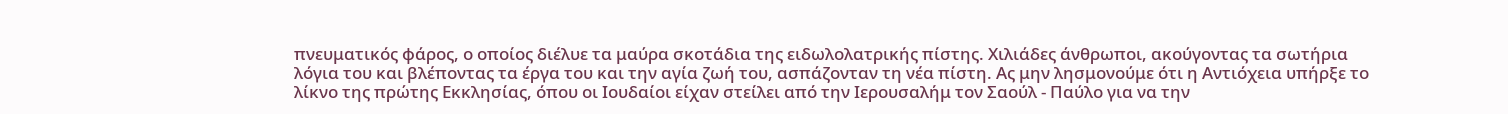πνευματικός φάρος, ο οποίος διέλυε τα μαύρα σκοτάδια της ειδωλολατρικής πίστης. Χιλιάδες άνθρωποι, ακούγοντας τα σωτήρια λόγια του και βλέποντας τα έργα του και την αγία ζωή του, ασπάζονταν τη νέα πίστη. Ας μην λησμονούμε ότι η Αντιόχεια υπήρξε το λίκνο της πρώτης Εκκλησίας, όπου οι Ιουδαίοι είχαν στείλει από την Ιερουσαλήμ τον Σαούλ - Παύλο για να την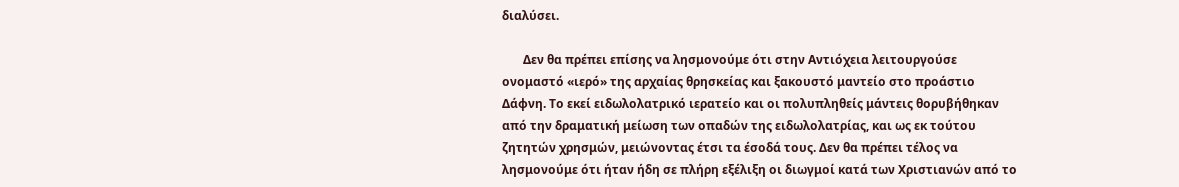διαλύσει.

       Δεν θα πρέπει επίσης να λησμονούμε ότι στην Αντιόχεια λειτουργούσε ονομαστό «ιερό» της αρχαίας θρησκείας και ξακουστό μαντείο στο προάστιο Δάφνη. Το εκεί ειδωλολατρικό ιερατείο και οι πολυπληθείς μάντεις θορυβήθηκαν από την δραματική μείωση των οπαδών της ειδωλολατρίας, και ως εκ τούτου ζητητών χρησμών, μειώνοντας έτσι τα έσοδά τους. Δεν θα πρέπει τέλος να λησμονούμε ότι ήταν ήδη σε πλήρη εξέλιξη οι διωγμοί κατά των Χριστιανών από το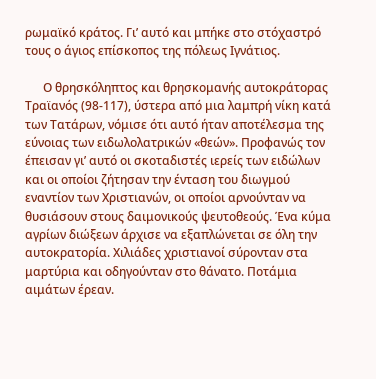ρωμαϊκό κράτος. Γι’ αυτό και μπήκε στο στόχαστρό τους ο άγιος επίσκοπος της πόλεως Ιγνάτιος.

      Ο θρησκόληπτος και θρησκομανής αυτοκράτορας Τραϊανός (98-117), ύστερα από μια λαμπρή νίκη κατά των Τατάρων, νόμισε ότι αυτό ήταν αποτέλεσμα της εύνοιας των ειδωλολατρικών «θεών». Προφανώς τον έπεισαν γι’ αυτό οι σκοταδιστές ιερείς των ειδώλων και οι οποίοι ζήτησαν την ένταση του διωγμού εναντίον των Χριστιανών, οι οποίοι αρνούνταν να θυσιάσουν στους δαιμονικούς ψευτοθεούς. Ένα κύμα αγρίων διώξεων άρχισε να εξαπλώνεται σε όλη την αυτοκρατορία. Χιλιάδες χριστιανοί σύρονταν στα μαρτύρια και οδηγούνταν στο θάνατο. Ποτάμια  αιμάτων έρεαν.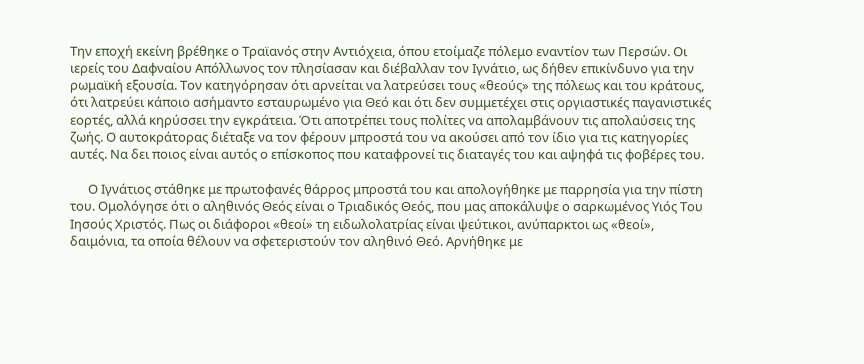Την εποχή εκείνη βρέθηκε ο Τραϊανός στην Αντιόχεια, όπου ετοίμαζε πόλεμο εναντίον των Περσών. Οι ιερείς του Δαφναίου Απόλλωνος τον πλησίασαν και διέβαλλαν τον Ιγνάτιο, ως δήθεν επικίνδυνο για την ρωμαϊκή εξουσία. Τον κατηγόρησαν ότι αρνείται να λατρεύσει τους «θεούς» της πόλεως και του κράτους, ότι λατρεύει κάποιο ασήμαντο εσταυρωμένο για Θεό και ότι δεν συμμετέχει στις οργιαστικές παγανιστικές εορτές, αλλά κηρύσσει την εγκράτεια. Ότι αποτρέπει τους πολίτες να απολαμβάνουν τις απολαύσεις της ζωής. Ο αυτοκράτορας διέταξε να τον φέρουν μπροστά του να ακούσει από τον ίδιο για τις κατηγορίες αυτές. Να δει ποιος είναι αυτός ο επίσκοπος που καταφρονεί τις διαταγές του και αψηφά τις φοβέρες του.

      Ο Ιγνάτιος στάθηκε με πρωτοφανές θάρρος μπροστά του και απολογήθηκε με παρρησία για την πίστη του. Ομολόγησε ότι ο αληθινός Θεός είναι ο Τριαδικός Θεός, που μας αποκάλυψε ο σαρκωμένος Υιός Του Ιησούς Χριστός. Πως οι διάφοροι «θεοί» τη ειδωλολατρίας είναι ψεύτικοι, ανύπαρκτοι ως «θεοί», δαιμόνια, τα οποία θέλουν να σφετεριστούν τον αληθινό Θεό. Αρνήθηκε με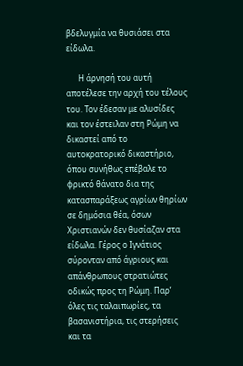βδελυγμία να θυσιάσει στα είδωλα.

      Η άρνησή του αυτή αποτέλεσε την αρχή του τέλους του. Τον έδεσαν με αλυσίδες και τον έστειλαν στη Ρώμη να δικαστεί από το αυτοκρατορικό δικαστήριο, όπου συνήθως επέβαλε το φρικτό θάνατο δια της κατασπαράξεως αγρίων θηρίων σε δημόσια θέα, όσων Χριστιανών δεν θυσίαζαν στα είδωλα. Γέρος ο Ιγνάτιος σύρονταν από άγριους και απάνθρωπους στρατιώτες οδικώς προς τη Ρώμη. Παρ’ όλες τις ταλαιπωρίες, τα βασανιστήρια, τις στερήσεις  και τα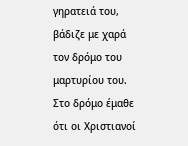γηρατειά του, βάδιζε με χαρά τον δρόμο του μαρτυρίου του. Στο δρόμο έμαθε ότι οι Χριστιανοί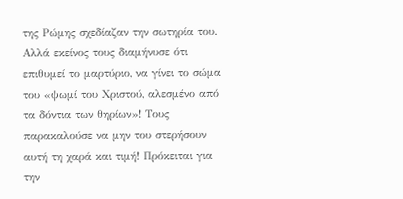της Ρώμης σχεδίαζαν την σωτηρία του. Αλλά εκείνος τους διαμήνυσε ότι επιθυμεί το μαρτύριο, να γίνει το σώμα του «ψωμί του Χριστού, αλεσμένο από τα δόντια των θηρίων»! Τους παρακαλούσε να μην του στερήσουν αυτή τη χαρά και τιμή! Πρόκειται για την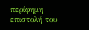περίφημη επιστολή του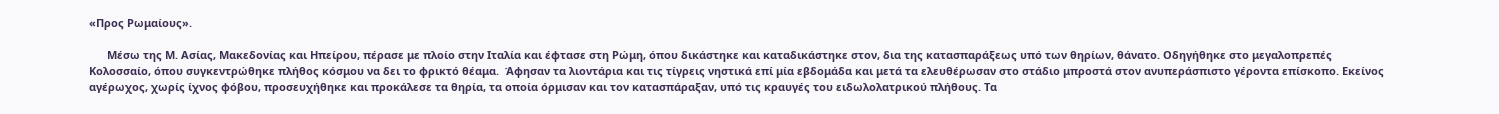«Προς Ρωμαίους».

      Μέσω της Μ. Ασίας, Μακεδονίας και Ηπείρου, πέρασε με πλοίο στην Ιταλία και έφτασε στη Ρώμη, όπου δικάστηκε και καταδικάστηκε στον, δια της κατασπαράξεως υπό των θηρίων, θάνατο. Οδηγήθηκε στο μεγαλοπρεπές Κολοσσαίο, όπου συγκεντρώθηκε πλήθος κόσμου να δει το φρικτό θέαμα.  Άφησαν τα λιοντάρια και τις τίγρεις νηστικά επί μία εβδομάδα και μετά τα ελευθέρωσαν στο στάδιο μπροστά στον ανυπεράσπιστο γέροντα επίσκοπο. Εκείνος αγέρωχος, χωρίς ίχνος φόβου, προσευχήθηκε και προκάλεσε τα θηρία, τα οποία όρμισαν και τον κατασπάραξαν, υπό τις κραυγές του ειδωλολατρικού πλήθους. Τα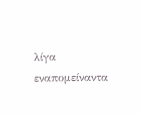λίγα εναπομείναντα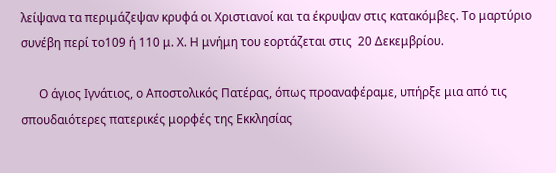λείψανα τα περιμάζεψαν κρυφά οι Χριστιανοί και τα έκρυψαν στις κατακόμβες. Το μαρτύριο συνέβη περί το109 ή 110 μ. Χ. Η μνήμη του εορτάζεται στις  20 Δεκεμβρίου.

      Ο άγιος Ιγνάτιος, ο Αποστολικός Πατέρας, όπως προαναφέραμε, υπήρξε μια από τις σπουδαιότερες πατερικές μορφές της Εκκλησίας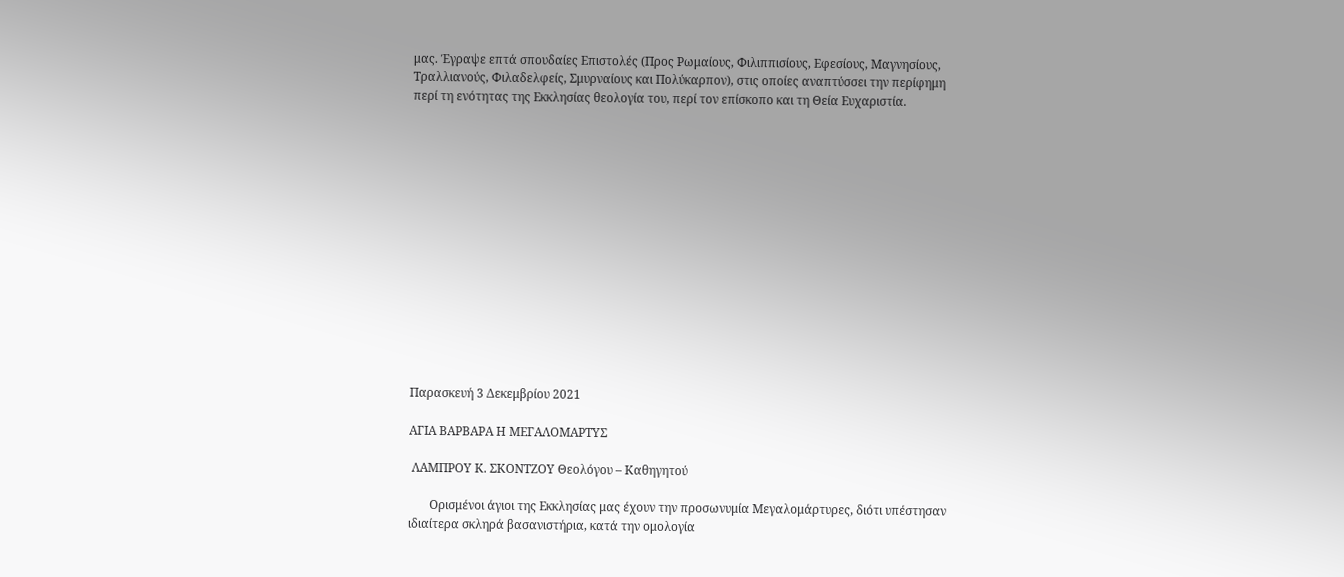μας. Έγραψε επτά σπουδαίες Επιστολές (Προς Ρωμαίους, Φιλιππισίους, Εφεσίους, Μαγνησίους, Τραλλιανούς, Φιλαδελφείς, Σμυρναίους και Πολύκαρπον), στις οποίες αναπτύσσει την περίφημη περί τη ενότητας της Εκκλησίας θεολογία του, περί τον επίσκοπο και τη Θεία Ευχαριστία.















Παρασκευή 3 Δεκεμβρίου 2021

ΑΓΙΑ ΒΑΡΒΑΡΑ Η ΜΕΓΑΛΟΜΑΡΤΥΣ

 ΛΑΜΠΡΟΥ Κ. ΣΚΟΝΤΖΟΥ Θεολόγου – Καθηγητού

       Ορισμένοι άγιοι της Εκκλησίας μας έχουν την προσωνυμία Μεγαλομάρτυρες, διότι υπέστησαν ιδιαίτερα σκληρά βασανιστήρια, κατά την ομολογία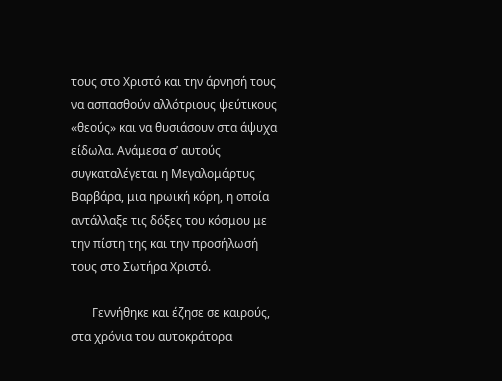τους στο Χριστό και την άρνησή τους να ασπασθούν αλλότριους ψεύτικους «θεούς» και να θυσιάσουν στα άψυχα είδωλα. Ανάμεσα σ’ αυτούς συγκαταλέγεται η Μεγαλομάρτυς Βαρβάρα, μια ηρωική κόρη, η οποία αντάλλαξε τις δόξες του κόσμου με την πίστη της και την προσήλωσή τους στο Σωτήρα Χριστό.

       Γεννήθηκε και έζησε σε καιρούς, στα χρόνια του αυτοκράτορα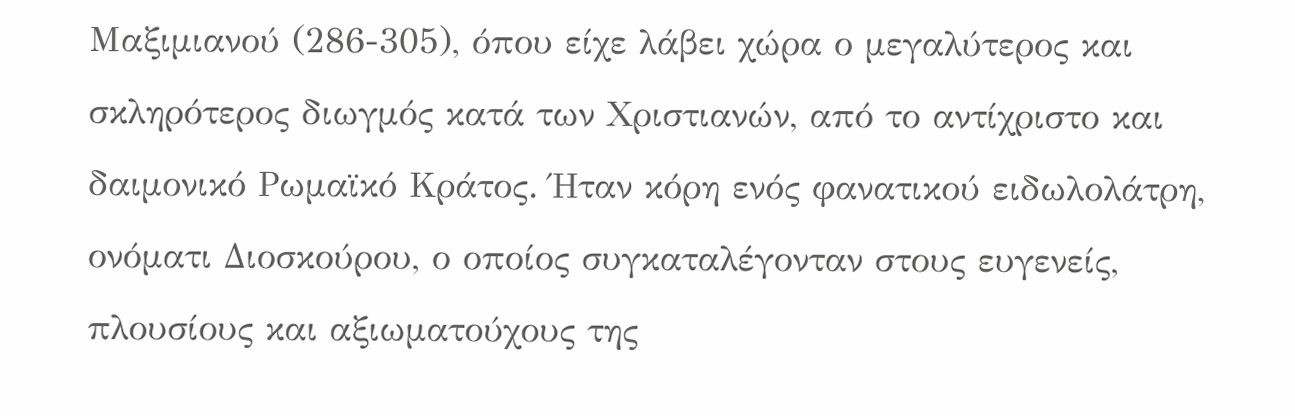Μαξιμιανού (286-305), όπου είχε λάβει χώρα ο μεγαλύτερος και σκληρότερος διωγμός κατά των Χριστιανών, από το αντίχριστο και δαιμονικό Ρωμαϊκό Κράτος. Ήταν κόρη ενός φανατικού ειδωλολάτρη, ονόματι Διοσκούρου, ο οποίος συγκαταλέγονταν στους ευγενείς, πλουσίους και αξιωματούχους της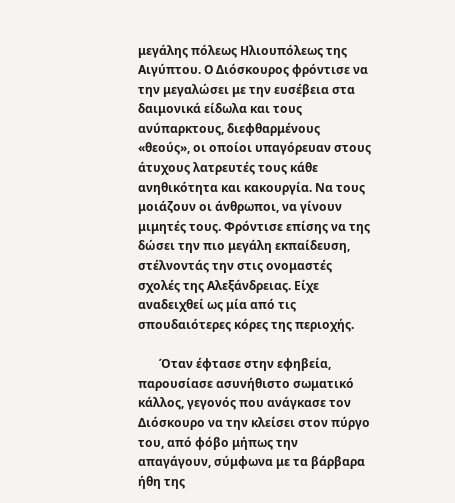μεγάλης πόλεως Ηλιουπόλεως της Αιγύπτου. Ο Διόσκουρος φρόντισε να την μεγαλώσει με την ευσέβεια στα δαιμονικά είδωλα και τους ανύπαρκτους, διεφθαρμένους «θεούς», οι οποίοι υπαγόρευαν στους άτυχους λατρευτές τους κάθε ανηθικότητα και κακουργία. Να τους μοιάζουν οι άνθρωποι, να γίνουν μιμητές τους. Φρόντισε επίσης να της δώσει την πιο μεγάλη εκπαίδευση, στέλνοντάς την στις ονομαστές σχολές της Αλεξάνδρειας. Είχε αναδειχθεί ως μία από τις σπουδαιότερες κόρες της περιοχής.

       Όταν έφτασε στην εφηβεία, παρουσίασε ασυνήθιστο σωματικό κάλλος, γεγονός που ανάγκασε τον Διόσκουρο να την κλείσει στον πύργο του, από φόβο μήπως την απαγάγουν, σύμφωνα με τα βάρβαρα ήθη της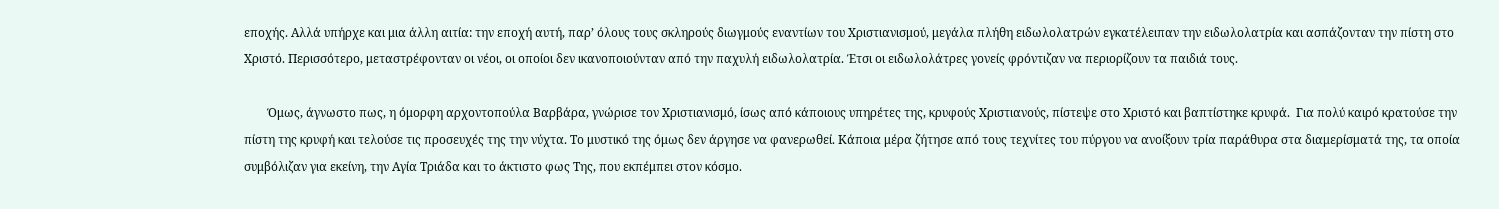εποχής. Αλλά υπήρχε και μια άλλη αιτία: την εποχή αυτή, παρ’ όλους τους σκληρούς διωγμούς εναντίων του Χριστιανισμού, μεγάλα πλήθη ειδωλολατρών εγκατέλειπαν την ειδωλολατρία και ασπάζονταν την πίστη στο Χριστό. Περισσότερο, μεταστρέφονταν οι νέοι, οι οποίοι δεν ικανοποιούνταν από την παχυλή ειδωλολατρία. Έτσι οι ειδωλολάτρες γονείς φρόντιζαν να περιορίζουν τα παιδιά τους.

        Όμως, άγνωστο πως, η όμορφη αρχοντοπούλα Βαρβάρα, γνώρισε τον Χριστιανισμό, ίσως από κάποιους υπηρέτες της, κρυφούς Χριστιανούς, πίστεψε στο Χριστό και βαπτίστηκε κρυφά.  Για πολύ καιρό κρατούσε την πίστη της κρυφή και τελούσε τις προσευχές της την νύχτα. Το μυστικό της όμως δεν άργησε να φανερωθεί. Κάποια μέρα ζήτησε από τους τεχνίτες του πύργου να ανοίξουν τρία παράθυρα στα διαμερίσματά της, τα οποία συμβόλιζαν για εκείνη, την Αγία Τριάδα και το άκτιστο φως Της, που εκπέμπει στον κόσμο.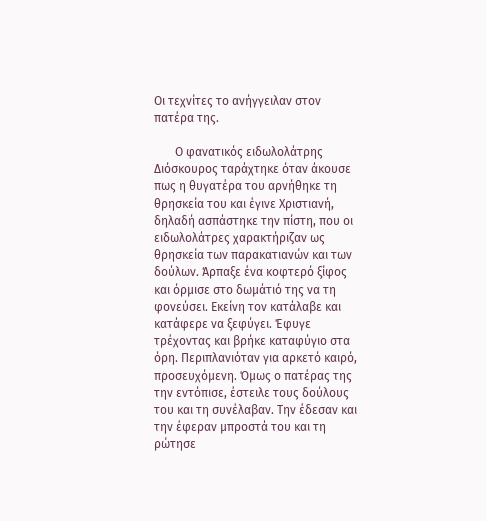Οι τεχνίτες το ανήγγειλαν στον πατέρα της.

       Ο φανατικός ειδωλολάτρης Διόσκουρος ταράχτηκε όταν άκουσε πως η θυγατέρα του αρνήθηκε τη θρησκεία του και έγινε Χριστιανή, δηλαδή ασπάστηκε την πίστη, που οι ειδωλολάτρες χαρακτήριζαν ως θρησκεία των παρακατιανών και των δούλων. Άρπαξε ένα κοφτερό ξίφος και όρμισε στο δωμάτιό της να τη φονεύσει. Εκείνη τον κατάλαβε και κατάφερε να ξεφύγει. Έφυγε τρέχοντας και βρήκε καταφύγιο στα όρη. Περιπλανιόταν για αρκετό καιρό, προσευχόμενη. Όμως ο πατέρας της την εντόπισε, έστειλε τους δούλους του και τη συνέλαβαν. Την έδεσαν και την έφεραν μπροστά του και τη ρώτησε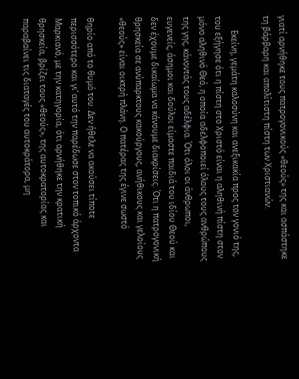γιατί αρνήθηκε τους πατρογονικούς «θεούς» της και ασπάστηκε τη βάρβαρη και απολίτιστη πίστη των Χριστιανών.

       Εκείνη, γεμάτη καλοσύνη και ανεξικακία προς τον γονιό της, του εξήγησε ότι η πίστη στο Χριστό είναι η αληθινή πίστη στον μόνο αληθινό Θεό, η οποία αδελφοποιεί όλους τους ανθρώπους της γης, κάνοντάς τους αδέλφια. Ότι όλοι οι άνθρωποι, ευγενείς, άσημοι και δούλοι είμαστε παιδιά του ιδίου Θεού και δεν έχουμε δικαίωμα να κάνουμε διακρίσεις. Ότι η πατρογονική θρησκεία σε ανύπαρκτους κακούργους, ανήθικους και γελοίους «θεούς» είναι οικτρή πλάνη. Ο πατέρας της έγινε σωστό

θηρίο από το θυμό του. Δεν ήθελε να ακούσει τίποτε περισσότερο και γι’ αυτό την παρέδωσε στον τοπικό άρχοντα Μαρκιανό, με την κατηγορία, ότι αρνήθηκε την κρατική θρησκεία, βρίζει τους «θεούς», της αυτοκρατορίας και παραβαίνει τις διαταγές του αυτοκράτορα, μη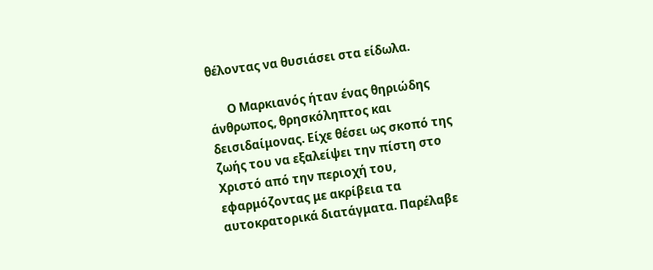θέλοντας να θυσιάσει στα είδωλα.

      Ο Μαρκιανός ήταν ένας θηριώδης άνθρωπος, θρησκόληπτος και δεισιδαίμονας. Είχε θέσει ως σκοπό της ζωής του να εξαλείψει την πίστη στο Χριστό από την περιοχή του, εφαρμόζοντας με ακρίβεια τα αυτοκρατορικά διατάγματα. Παρέλαβε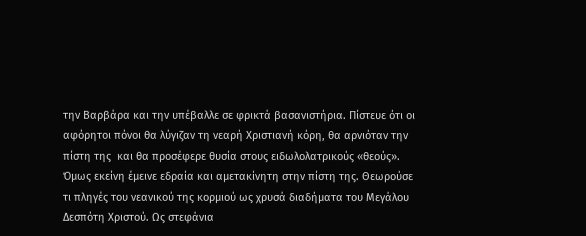την Βαρβάρα και την υπέβαλλε σε φρικτά βασανιστήρια. Πίστευε ότι οι αφόρητοι πόνοι θα λύγιζαν τη νεαρή Χριστιανή κόρη, θα αρνιόταν την πίστη της  και θα προσέφερε θυσία στους ειδωλολατρικούς «θεούς». Όμως εκείνη έμεινε εδραία και αμετακίνητη στην πίστη της. Θεωρούσε τι πληγές του νεανικού της κορμιού ως χρυσά διαδήματα του Μεγάλου Δεσπότη Χριστού. Ως στεφάνια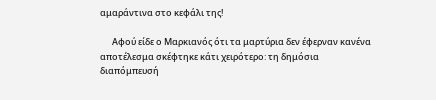αμαράντινα στο κεφάλι της!

      Αφού είδε ο Μαρκιανός ότι τα μαρτύρια δεν έφερναν κανένα αποτέλεσμα σκέφτηκε κάτι χειρότερο: τη δημόσια διαπόμπευσή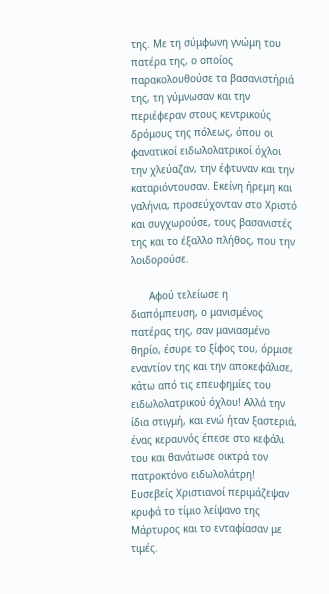της. Με τη σύμφωνη γνώμη του πατέρα της, ο οποίος παρακολουθούσε τα βασανιστήριά της, τη γύμνωσαν και την περιέφεραν στους κεντρικούς δρόμους της πόλεως, όπου οι φανατικοί ειδωλολατρικοί όχλοι την χλεύαζαν, την έφτυναν και την καταριόντουσαν. Εκείνη ήρεμη και γαλήνια, προσεύχονταν στο Χριστό και συγχωρούσε, τους βασανιστές της και το έξαλλο πλήθος, που την λοιδορούσε.

      Αφού τελείωσε η διαπόμπευση, ο μανισμένος πατέρας της, σαν μανιασμένο θηρίο, έσυρε το ξίφος του, όρμισε εναντίον της και την αποκεφάλισε, κάτω από τις επευφημίες του ειδωλολατρικού όχλου! Αλλά την ίδια στιγμή, και ενώ ήταν ξαστεριά, ένας κεραυνός έπεσε στο κεφάλι του και θανάτωσε οικτρά τον πατροκτόνο ειδωλολάτρη! Ευσεβείς Χριστιανοί περιμάζεψαν κρυφά το τίμιο λείψανο της Μάρτυρος και το ενταφίασαν με τιμές.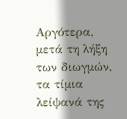Αργότερα, μετά τη λήξη των διωγμών, τα τίμια λείψανά της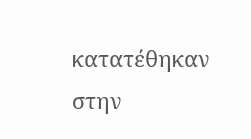κατατέθηκαν στην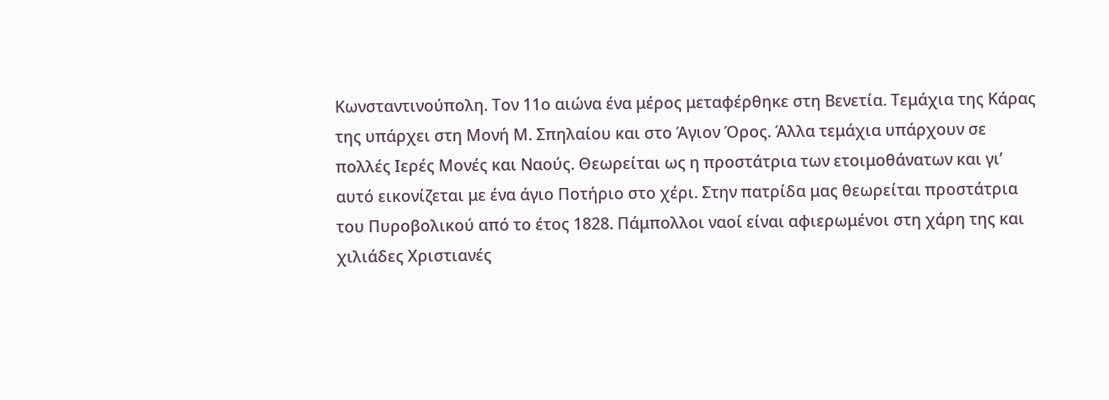Κωνσταντινούπολη. Τον 11ο αιώνα ένα μέρος μεταφέρθηκε στη Βενετία. Τεμάχια της Κάρας της υπάρχει στη Μονή Μ. Σπηλαίου και στο Άγιον Όρος. Άλλα τεμάχια υπάρχουν σε πολλές Ιερές Μονές και Ναούς. Θεωρείται ως η προστάτρια των ετοιμοθάνατων και γι’ αυτό εικονίζεται με ένα άγιο Ποτήριο στο χέρι. Στην πατρίδα μας θεωρείται προστάτρια του Πυροβολικού από το έτος 1828. Πάμπολλοι ναοί είναι αφιερωμένοι στη χάρη της και χιλιάδες Χριστιανές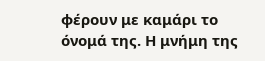φέρουν με καμάρι το όνομά της. Η μνήμη της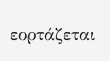εορτάζεται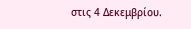στις 4 Δεκεμβρίου.